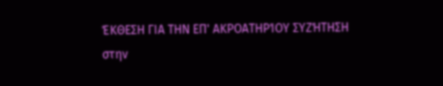ΈΚΘΕΣΗ ΓΙΑ ΤΗΝ ΕΠ' ΑΚΡΟΑΤΗΡΊΟΥ ΣΥΖΉΤΗΣΗ
στην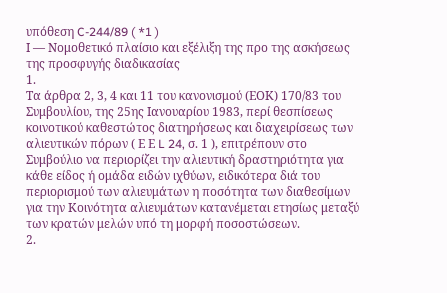υπόθεση C-244/89 ( *1 )
Ι — Νομοθετικό πλαίσιο και εξέλιξη της προ της ασκήσεως της προσφυγής διαδικασίας
1.
Τα άρθρα 2, 3, 4 και 11 του κανονισμού (ΕΟΚ) 170/83 του Συμβουλίου, της 25ης Ιανουαρίου 1983, περί θεσπίσεως κοινοτικού καθεστώτος διατηρήσεως και διαχειρίσεως των αλιευτικών πόρων ( Ε Ε L 24, σ. 1 ), επιτρέπουν στο Συμβούλιο να περιορίζει την αλιευτική δραστηριότητα για κάθε είδος ή ομάδα ειδών ιχθύων, ειδικότερα διά του περιορισμού των αλιευμάτων η ποσότητα των διαθεσίμων για την Κοινότητα αλιευμάτων κατανέμεται ετησίως μεταξύ των κρατών μελών υπό τη μορφή ποσοστώσεων.
2.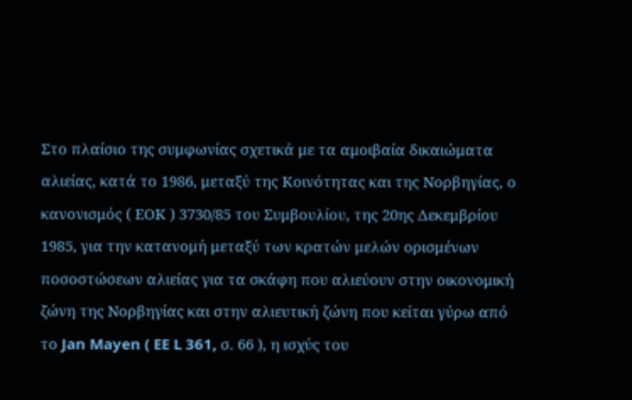Στο πλαίσιο της συμφωνίας σχετικά με τα αμοιβαία δικαιώματα αλιείας, κατά το 1986, μεταξύ της Κοινότητας και της Νορβηγίας, ο κανονισμός ( ΕΟΚ ) 3730/85 του Συμβουλίου, της 20ης Δεκεμβρίου 1985, για την κατανομή μεταξύ των κρατών μελών ορισμένων ποσοστώσεων αλιείας για τα σκάφη που αλιεύουν στην οικονομική ζώνη της Νορβηγίας και στην αλιευτική ζώνη που κείται γύρω από το Jan Mayen ( EE L 361, σ. 66 ), η ισχύς του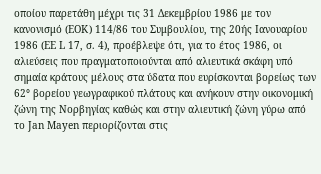οποίου παρετάθη μέχρι τις 31 Δεκεμβρίου 1986 με τον κανονισμό (ΕΟΚ) 114/86 του Συμβουλίου, της 20ής Ιανουαρίου 1986 (EE L 17, σ. 4), προέβλεψε ότι, για το έτος 1986, οι αλιεύσεις που πραγματοποιούνται από αλιευτικά σκάφη υπό σημαία κράτους μέλους στα ύδατα που ευρίσκονται βορείως των 62° βορείου γεωγραφικού πλάτους και ανήκουν στην οικονομική ζώνη της Νορβηγίας καθώς και στην αλιευτική ζώνη γύρω από το Jan Mayen περιορίζονται στις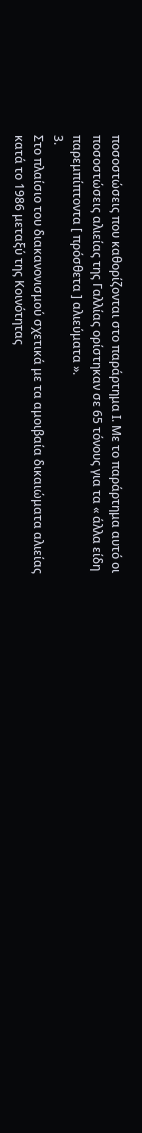ποσοστώσεις που καθορίζονται στο παράρτημα Ι. Με το παράρτημα αυτό οι ποσοστώσεις αλιείας της Γαλλίας ορίστηκαν σε 65 τόνους για τα « άλλα είδη παρεμπίπτοντα [ πρόσθετα ] αλιεύματα ».
3.
Στο πλαίσιο του διακανονισμού σχετικά με τα αμοιβαία δικαιώματα αλιείας κατά το 1986 μεταξύ της Κοινότητας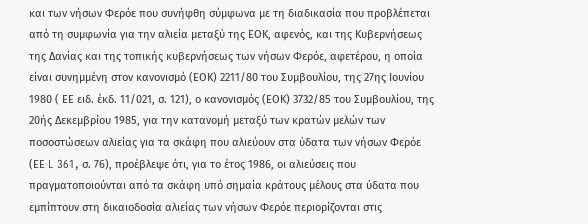και των νήσων Φερόε που συνήφθη σύμφωνα με τη διαδικασία που προβλέπεται από τη συμφωνία για την αλιεία μεταξύ της ΕΟΚ, αφενός, και της Κυβερνήσεως της Δανίας και της τοπικής κυβερνήσεως των νήσων Φερόε, αφετέρου, η οποία είναι συνημμένη στον κανονισμό (ΕΟΚ) 2211/80 του Συμβουλίου, της 27ης Ιουνίου 1980 ( ΕΕ ειδ. έκδ. 11/021, σ. 121), ο κανονισμός (ΕΟΚ) 3732/85 του Συμβουλίου, της 20ής Δεκεμβρίου 1985, για την κατανομή μεταξύ των κρατών μελών των ποσοστώσεων αλιείας για τα σκάφη που αλιεύουν στα ύδατα των νήσων Φερόε (ΕΕ L 361, σ. 76), προέβλεψε ότι, για το έτος 1986, οι αλιεύσεις που πραγματοποιούνται από τα σκάφη υπό σημαία κράτους μέλους στα ύδατα που εμπίπτουν στη δικαιοδοσία αλιείας των νήσων Φερόε περιορίζονται στις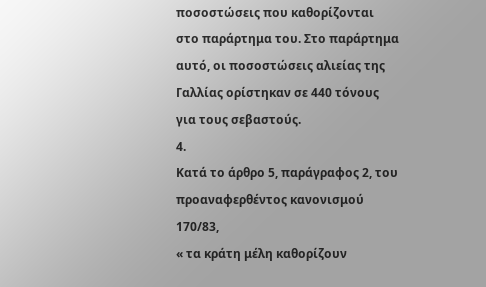ποσοστώσεις που καθορίζονται στο παράρτημα του. Στο παράρτημα αυτό, οι ποσοστώσεις αλιείας της Γαλλίας ορίστηκαν σε 440 τόνους για τους σεβαστούς.
4.
Κατά το άρθρο 5, παράγραφος 2, του προαναφερθέντος κανονισμού 170/83,
« τα κράτη μέλη καθορίζουν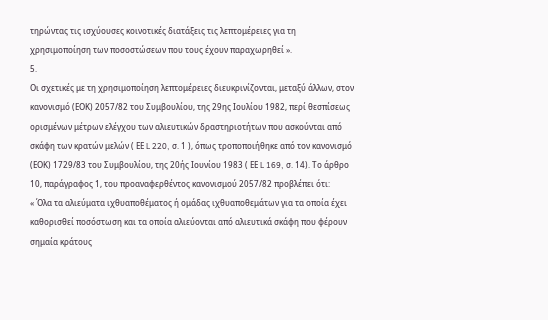τηρώντας τις ισχύουσες κοινοτικές διατάξεις τις λεπτομέρειες για τη χρησιμοποίηση των ποσοστώσεων που τους έχουν παραχωρηθεί ».
5.
Οι σχετικές με τη χρησιμοποίηση λεπτομέρειες διευκρινίζονται, μεταξύ άλλων, στον κανονισμό (ΕΟΚ) 2057/82 του Συμβουλίου, της 29ης Ιουλίου 1982, περί θεσπίσεως ορισμένων μέτρων ελέγχου των αλιευτικών δραστηριοτήτων που ασκούνται από σκάφη των κρατών μελών ( ΕΕ L 220, σ. 1 ), όπως τροποποιήθηκε από τον κανονισμό (ΕΟΚ) 1729/83 του Συμβουλίου, της 20ής Ιουνίου 1983 ( ΕΕ L 169, σ. 14). Το άρθρο 10, παράγραφος 1, του προαναφερθέντος κανονισμού 2057/82 προβλέπει ότι:
« Όλα τα αλιεύματα ιχθυαποθέματος ή ομάδας ιχθυαποθεμάτων για τα οποία έχει καθορισθεί ποσόστωση και τα οποία αλιεύονται από αλιευτικά σκάφη που φέρουν σημαία κράτους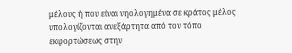μέλους ή που είναι νηολογημένα σε κράτος μέλος υπολογίζονται ανεξάρτητα από τον τόπο εκφορτώσεως στην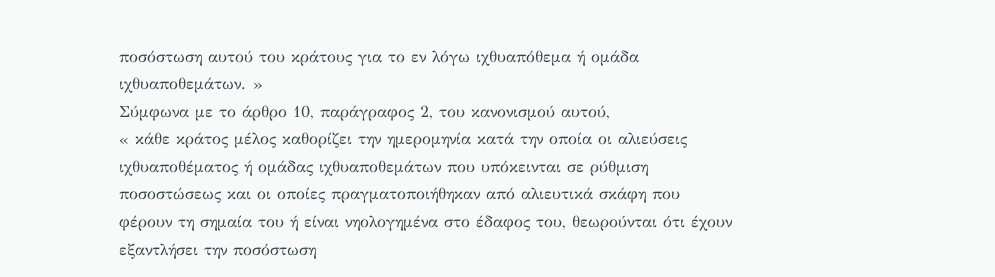ποσόστωση αυτού του κράτους για το εν λόγω ιχθυαπόθεμα ή ομάδα ιχθυαποθεμάτων. »
Σύμφωνα με το άρθρο 10, παράγραφος 2, του κανονισμού αυτού,
« κάθε κράτος μέλος καθορίζει την ημερομηνία κατά την οποία οι αλιεύσεις ιχθυαποθέματος ή ομάδας ιχθυαποθεμάτων που υπόκεινται σε ρύθμιση ποσοστώσεως και οι οποίες πραγματοποιήθηκαν από αλιευτικά σκάφη που φέρουν τη σημαία του ή είναι νηολογημένα στο έδαφος του, θεωρούνται ότι έχουν εξαντλήσει την ποσόστωση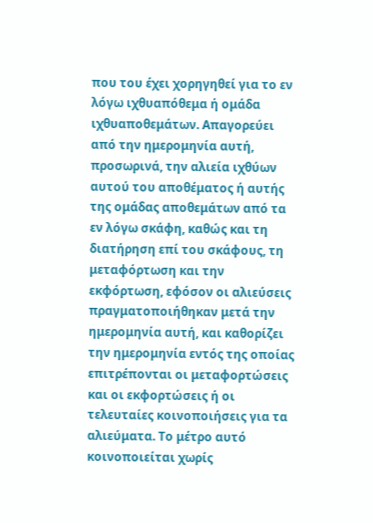που του έχει χορηγηθεί για το εν λόγω ιχθυαπόθεμα ή ομάδα ιχθυαποθεμάτων. Απαγορεύει από την ημερομηνία αυτή, προσωρινά, την αλιεία ιχθύων αυτού του αποθέματος ή αυτής της ομάδας αποθεμάτων από τα εν λόγω σκάφη, καθώς και τη διατήρηση επί του σκάφους, τη μεταφόρτωση και την εκφόρτωση, εφόσον οι αλιεύσεις πραγματοποιήθηκαν μετά την ημερομηνία αυτή, και καθορίζει την ημερομηνία εντός της οποίας επιτρέπονται οι μεταφορτώσεις και οι εκφορτώσεις ή οι τελευταίες κοινοποιήσεις για τα αλιεύματα. Το μέτρο αυτό κοινοποιείται χωρίς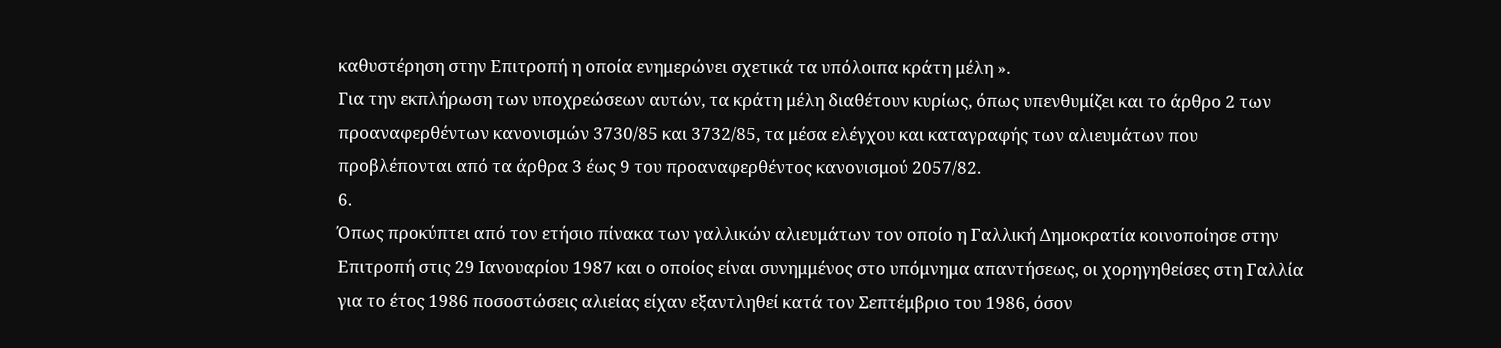καθυστέρηση στην Επιτροπή η οποία ενημερώνει σχετικά τα υπόλοιπα κράτη μέλη ».
Για την εκπλήρωση των υποχρεώσεων αυτών, τα κράτη μέλη διαθέτουν κυρίως, όπως υπενθυμίζει και το άρθρο 2 των προαναφερθέντων κανονισμών 3730/85 και 3732/85, τα μέσα ελέγχου και καταγραφής των αλιευμάτων που προβλέπονται από τα άρθρα 3 έως 9 του προαναφερθέντος κανονισμού 2057/82.
6.
Όπως προκύπτει από τον ετήσιο πίνακα των γαλλικών αλιευμάτων τον οποίο η Γαλλική Δημοκρατία κοινοποίησε στην Επιτροπή στις 29 Ιανουαρίου 1987 και ο οποίος είναι συνημμένος στο υπόμνημα απαντήσεως, οι χορηγηθείσες στη Γαλλία για το έτος 1986 ποσοστώσεις αλιείας είχαν εξαντληθεί κατά τον Σεπτέμβριο του 1986, όσον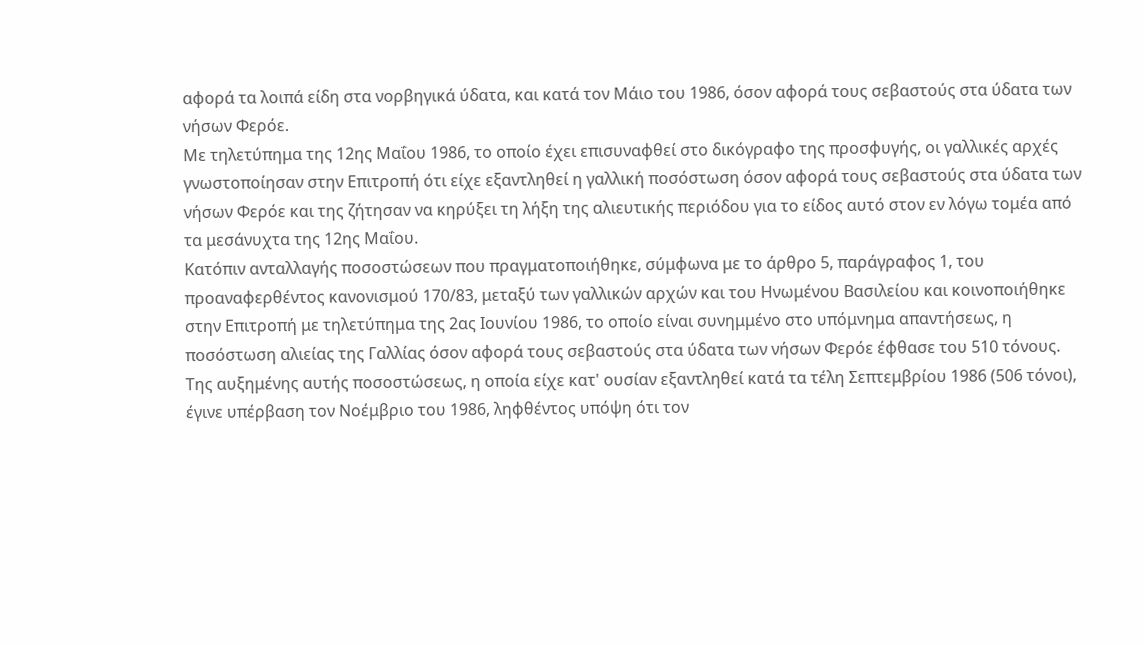αφορά τα λοιπά είδη στα νορβηγικά ύδατα, και κατά τον Μάιο του 1986, όσον αφορά τους σεβαστούς στα ύδατα των νήσων Φερόε.
Με τηλετύπημα της 12ης Μαΐου 1986, το οποίο έχει επισυναφθεί στο δικόγραφο της προσφυγής, οι γαλλικές αρχές γνωστοποίησαν στην Επιτροπή ότι είχε εξαντληθεί η γαλλική ποσόστωση όσον αφορά τους σεβαστούς στα ύδατα των νήσων Φερόε και της ζήτησαν να κηρύξει τη λήξη της αλιευτικής περιόδου για το είδος αυτό στον εν λόγω τομέα από τα μεσάνυχτα της 12ης Μαΐου.
Κατόπιν ανταλλαγής ποσοστώσεων που πραγματοποιήθηκε, σύμφωνα με το άρθρο 5, παράγραφος 1, του προαναφερθέντος κανονισμού 170/83, μεταξύ των γαλλικών αρχών και του Ηνωμένου Βασιλείου και κοινοποιήθηκε στην Επιτροπή με τηλετύπημα της 2ας Ιουνίου 1986, το οποίο είναι συνημμένο στο υπόμνημα απαντήσεως, η ποσόστωση αλιείας της Γαλλίας όσον αφορά τους σεβαστούς στα ύδατα των νήσων Φερόε έφθασε του 510 τόνους.
Της αυξημένης αυτής ποσοστώσεως, η οποία είχε κατ' ουσίαν εξαντληθεί κατά τα τέλη Σεπτεμβρίου 1986 (506 τόνοι), έγινε υπέρβαση τον Νοέμβριο του 1986, ληφθέντος υπόψη ότι τον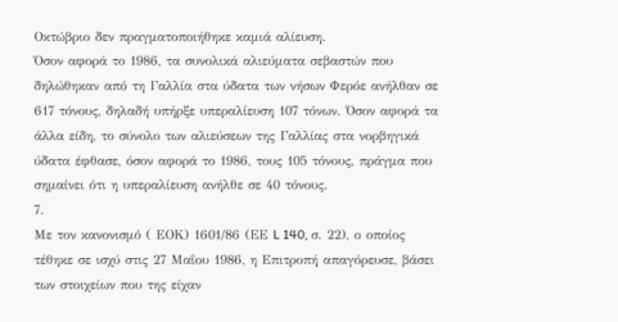Οκτώβριο δεν πραγματοποιήθηκε καμιά αλίευση.
Όσον αφορά το 1986, τα συνολικά αλιεύματα σεβαστών που δηλώθηκαν από τη Γαλλία στα ύδατα των νήσων Φερόε ανήλθαν σε 617 τόνους, δηλαδή υπήρξε υπεραλίευση 107 τόνων. Όσον αφορά τα άλλα είδη, το σύνολο των αλιεύσεων της Γαλλίας στα νορβηγικά ύδατα έφθασε, όσον αφορά το 1986, τους 105 τόνους, πράγμα που σημαίνει ότι η υπεραλίευση ανήλθε σε 40 τόνους.
7.
Με τον κανονισμό ( ΕΟΚ) 1601/86 (ΕΕ L 140, σ. 22), ο οποίος τέθηκε σε ισχύ στις 27 Μαΐου 1986, η Επιτροπή απαγόρευσε, βάσει των στοιχείων που της είχαν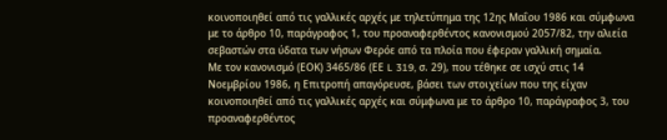κοινοποιηθεί από τις γαλλικές αρχές με τηλετύπημα της 12ης Μαΐου 1986 και σύμφωνα με το άρθρο 10, παράγραφος 1, του προαναφερθέντος κανονισμού 2057/82, την αλιεία σεβαστών στα ύδατα των νήσων Φερόε από τα πλοία που έφεραν γαλλική σημαία.
Με τον κανονισμό (ΕΟΚ) 3465/86 (ΕΕ L 319, σ. 29), που τέθηκε σε ισχύ στις 14 Νοεμβρίου 1986, η Επιτροπή απαγόρευσε, βάσει των στοιχείων που της είχαν κοινοποιηθεί από τις γαλλικές αρχές και σύμφωνα με το άρθρο 10, παράγραφος 3, του προαναφερθέντος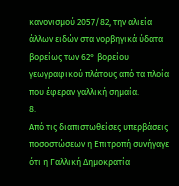κανονισμού 2057/82, την αλιεία άλλων ειδών στα νορβηγικά ύδατα βορείως των 62° βορείου γεωγραφικού πλάτους από τα πλοία που έφεραν γαλλική σημαία.
8.
Από τις διαπιστωθείσες υπερβάσεις ποσοστώσεων η Επιτροπή συνήγαγε ότι η Γαλλική Δημοκρατία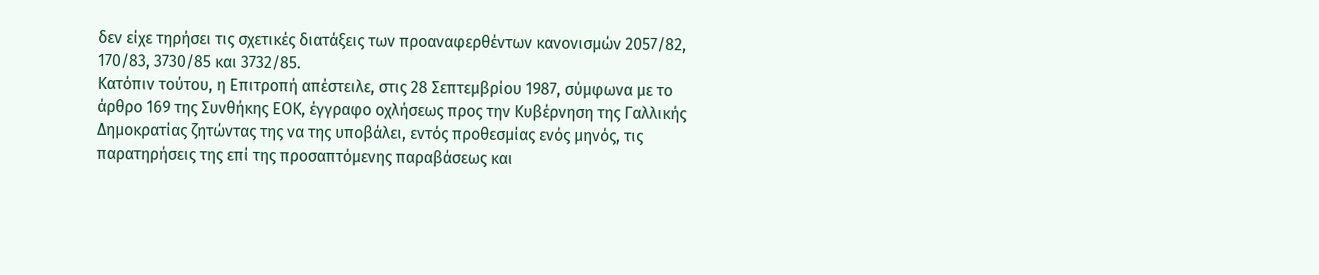δεν είχε τηρήσει τις σχετικές διατάξεις των προαναφερθέντων κανονισμών 2057/82, 170/83, 3730/85 και 3732/85.
Κατόπιν τούτου, η Επιτροπή απέστειλε, στις 28 Σεπτεμβρίου 1987, σύμφωνα με το άρθρο 169 της Συνθήκης ΕΟΚ, έγγραφο οχλήσεως προς την Κυβέρνηση της Γαλλικής Δημοκρατίας ζητώντας της να της υποβάλει, εντός προθεσμίας ενός μηνός, τις παρατηρήσεις της επί της προσαπτόμενης παραβάσεως και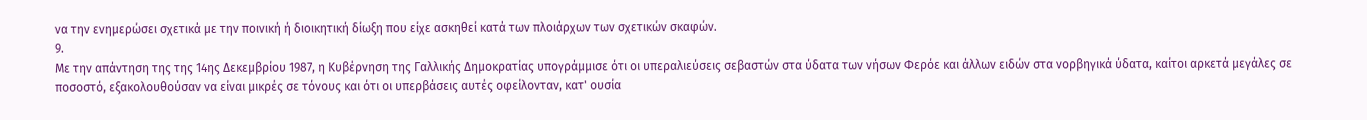να την ενημερώσει σχετικά με την ποινική ή διοικητική δίωξη που είχε ασκηθεί κατά των πλοιάρχων των σχετικών σκαφών.
9.
Με την απάντηση της της 14ης Δεκεμβρίου 1987, η Κυβέρνηση της Γαλλικής Δημοκρατίας υπογράμμισε ότι οι υπεραλιεύσεις σεβαστών στα ύδατα των νήσων Φερόε και άλλων ειδών στα νορβηγικά ύδατα, καίτοι αρκετά μεγάλες σε ποσοστό, εξακολουθούσαν να είναι μικρές σε τόνους και ότι οι υπερβάσεις αυτές οφείλονταν, κατ' ουσία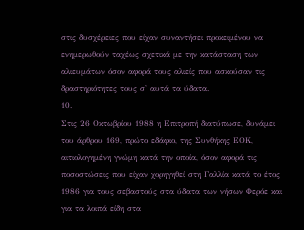στις δυσχέρειες που είχαν συναντήσει προκειμένου να ενημερωθούν ταχέως σχετικά με την κατάσταση των αλιευμάτων όσον αφορά τους αλιείς που ασκούσαν τις δραστηριότητες τους σ' αυτά τα ύδατα.
10.
Στις 26 Οκτωβρίου 1988 η Επιτροπή διατύπωσε, δυνάμει του άρθρου 169, πρώτο εδάφιο, της Συνθήκης ΕΟΚ, αιτιολογημένη γνώμη κατά την οποία, όσον αφορά τις ποσοστώσεις που είχαν χορηγηθεί στη Γαλλία κατά το έτος 1986 για τους σεβαστούς στα ύδατα των νήσων Φερόε και για τα λοιπά είδη στα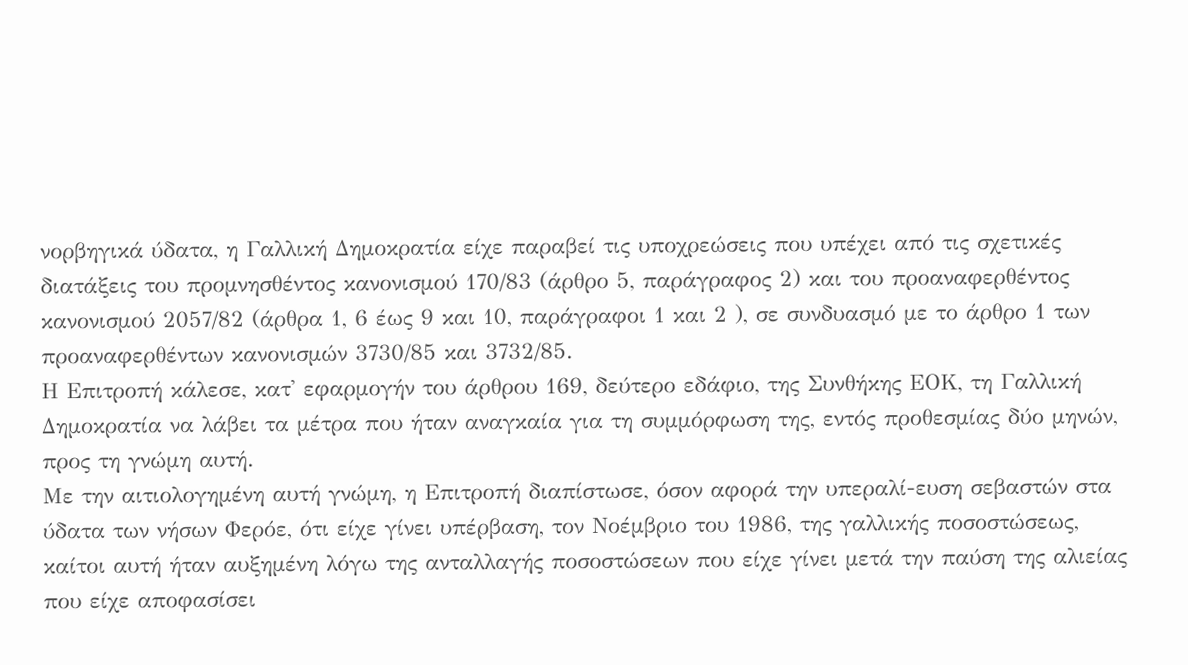νορβηγικά ύδατα, η Γαλλική Δημοκρατία είχε παραβεί τις υποχρεώσεις που υπέχει από τις σχετικές διατάξεις του προμνησθέντος κανονισμού 170/83 (άρθρο 5, παράγραφος 2) και του προαναφερθέντος κανονισμού 2057/82 (άρθρα 1, 6 έως 9 και 10, παράγραφοι 1 και 2 ), σε συνδυασμό με το άρθρο 1 των προαναφερθέντων κανονισμών 3730/85 και 3732/85.
Η Επιτροπή κάλεσε, κατ' εφαρμογήν του άρθρου 169, δεύτερο εδάφιο, της Συνθήκης ΕΟΚ, τη Γαλλική Δημοκρατία να λάβει τα μέτρα που ήταν αναγκαία για τη συμμόρφωση της, εντός προθεσμίας δύο μηνών, προς τη γνώμη αυτή.
Με την αιτιολογημένη αυτή γνώμη, η Επιτροπή διαπίστωσε, όσον αφορά την υπεραλί-ευση σεβαστών στα ύδατα των νήσων Φερόε, ότι είχε γίνει υπέρβαση, τον Νοέμβριο του 1986, της γαλλικής ποσοστώσεως, καίτοι αυτή ήταν αυξημένη λόγω της ανταλλαγής ποσοστώσεων που είχε γίνει μετά την παύση της αλιείας που είχε αποφασίσει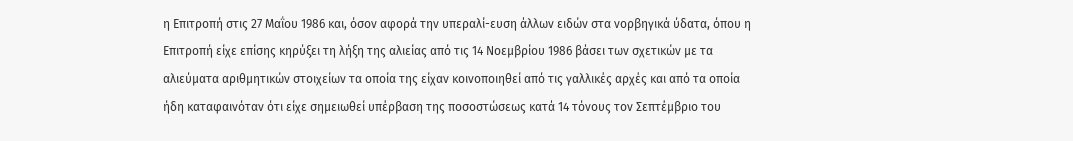η Επιτροπή στις 27 Μαΐου 1986 και, όσον αφορά την υπεραλί-ευση άλλων ειδών στα νορβηγικά ύδατα, όπου η Επιτροπή είχε επίσης κηρύξει τη λήξη της αλιείας από τις 14 Νοεμβρίου 1986 βάσει των σχετικών με τα αλιεύματα αριθμητικών στοιχείων τα οποία της είχαν κοινοποιηθεί από τις γαλλικές αρχές και από τα οποία ήδη καταφαινόταν ότι είχε σημειωθεί υπέρβαση της ποσοστώσεως κατά 14 τόνους τον Σεπτέμβριο του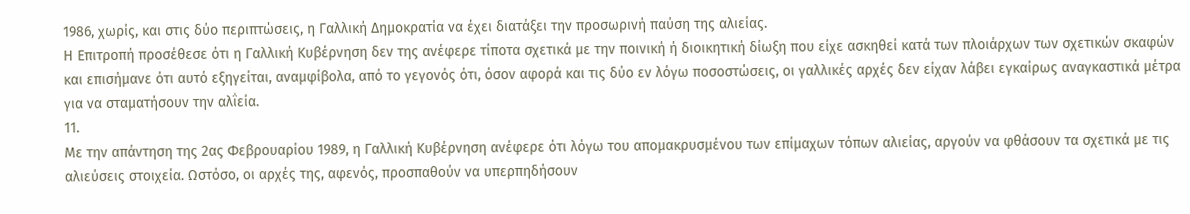1986, χωρίς, και στις δύο περιπτώσεις, η Γαλλική Δημοκρατία να έχει διατάξει την προσωρινή παύση της αλιείας.
Η Επιτροπή προσέθεσε ότι η Γαλλική Κυβέρνηση δεν της ανέφερε τίποτα σχετικά με την ποινική ή διοικητική δίωξη που είχε ασκηθεί κατά των πλοιάρχων των σχετικών σκαφών και επισήμανε ότι αυτό εξηγείται, αναμφίβολα, από το γεγονός ότι, όσον αφορά και τις δύο εν λόγω ποσοστώσεις, οι γαλλικές αρχές δεν είχαν λάβει εγκαίρως αναγκαστικά μέτρα για να σταματήσουν την αλΐεία.
11.
Με την απάντηση της 2ας Φεβρουαρίου 1989, η Γαλλική Κυβέρνηση ανέφερε ότι λόγω του απομακρυσμένου των επίμαχων τόπων αλιείας, αργούν να φθάσουν τα σχετικά με τις αλιεύσεις στοιχεία. Ωστόσο, οι αρχές της, αφενός, προσπαθούν να υπερπηδήσουν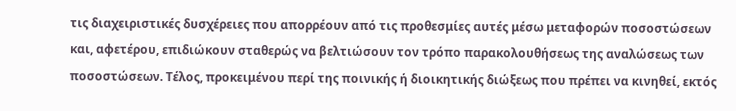τις διαχειριστικές δυσχέρειες που απορρέουν από τις προθεσμίες αυτές μέσω μεταφορών ποσοστώσεων και, αφετέρου, επιδιώκουν σταθερώς να βελτιώσουν τον τρόπο παρακολουθήσεως της αναλώσεως των ποσοστώσεων. Τέλος, προκειμένου περί της ποινικής ή διοικητικής διώξεως που πρέπει να κινηθεί, εκτός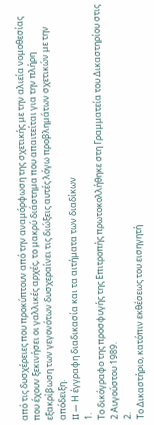από τις δυσχέρειες που προκύπτουν από την αναμόρφωση της σχετικής με την αλιεία νομοθεσίας που έχουν ξεκινήσει οι γαλλικές αρχές, το μακρύ διάστημα που απαιτείται για την πλήρη εξακρίβωση των γεγονότων δυσχεραίνει τις διώξεις αυτές λόγω προβλημάτων σχετικών με την απόδειξη.
II — Η έγγραφη διαδικασία και τα αιτήματα των διαδίκων
1.
Το δικόγραφο της προσφυγής της Επιτροπής πρωτοκολλήθηκε στη Γραμματεία του Δικαστηρίου στις 2 Αυγούστου 1989.
2.
Το Δικαστήριο, κατόπιν εκθέσεως του εισηγητή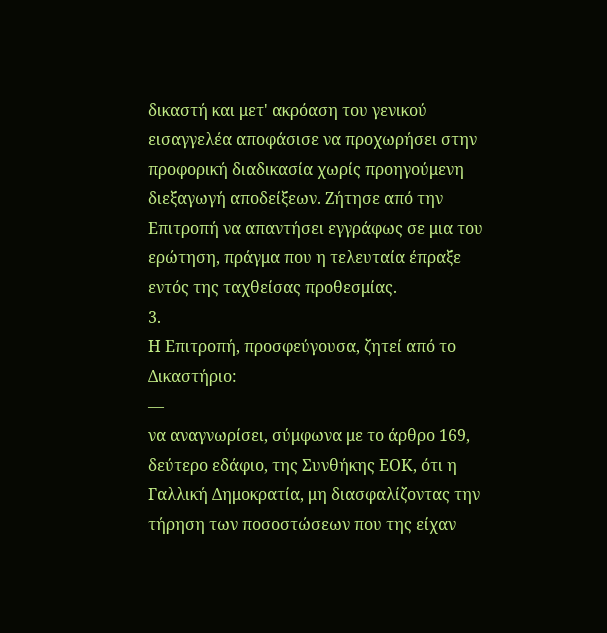δικαστή και μετ' ακρόαση του γενικού εισαγγελέα αποφάσισε να προχωρήσει στην προφορική διαδικασία χωρίς προηγούμενη διεξαγωγή αποδείξεων. Ζήτησε από την Επιτροπή να απαντήσει εγγράφως σε μια του ερώτηση, πράγμα που η τελευταία έπραξε εντός της ταχθείσας προθεσμίας.
3.
Η Επιτροπή, προσφεύγουσα, ζητεί από το Δικαστήριο:
—
να αναγνωρίσει, σύμφωνα με το άρθρο 169, δεύτερο εδάφιο, της Συνθήκης ΕΟΚ, ότι η Γαλλική Δημοκρατία, μη διασφαλίζοντας την τήρηση των ποσοστώσεων που της είχαν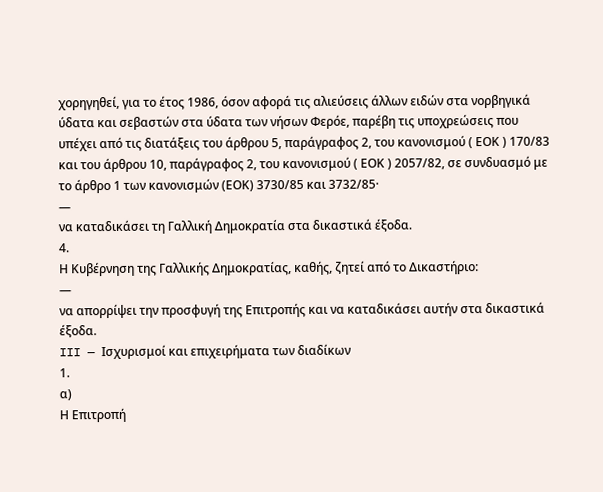χορηγηθεί, για το έτος 1986, όσον αφορά τις αλιεύσεις άλλων ειδών στα νορβηγικά ύδατα και σεβαστών στα ύδατα των νήσων Φερόε, παρέβη τις υποχρεώσεις που υπέχει από τις διατάξεις του άρθρου 5, παράγραφος 2, του κανονισμού ( ΕΟΚ ) 170/83 και του άρθρου 10, παράγραφος 2, του κανονισμού ( ΕΟΚ ) 2057/82, σε συνδυασμό με το άρθρο 1 των κανονισμών (ΕΟΚ) 3730/85 και 3732/85·
—
να καταδικάσει τη Γαλλική Δημοκρατία στα δικαστικά έξοδα.
4.
Η Κυβέρνηση της Γαλλικής Δημοκρατίας, καθής, ζητεί από το Δικαστήριο:
—
να απορρίψει την προσφυγή της Επιτροπής και να καταδικάσει αυτήν στα δικαστικά έξοδα.
III — Ισχυρισμοί και επιχειρήματα των διαδίκων
1.
α)
Η Επιτροπή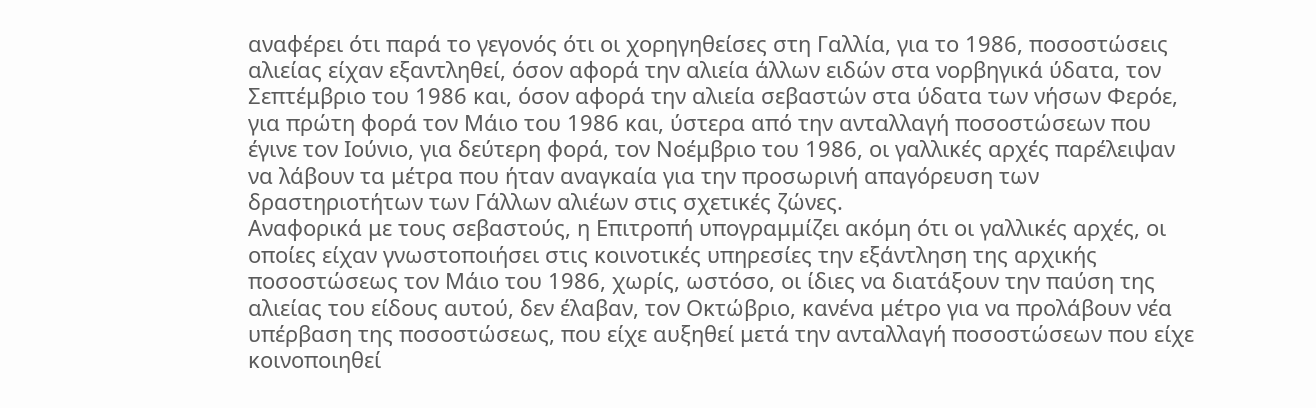αναφέρει ότι παρά το γεγονός ότι οι χορηγηθείσες στη Γαλλία, για το 1986, ποσοστώσεις αλιείας είχαν εξαντληθεί, όσον αφορά την αλιεία άλλων ειδών στα νορβηγικά ύδατα, τον Σεπτέμβριο του 1986 και, όσον αφορά την αλιεία σεβαστών στα ύδατα των νήσων Φερόε, για πρώτη φορά τον Μάιο του 1986 και, ύστερα από την ανταλλαγή ποσοστώσεων που έγινε τον Ιούνιο, για δεύτερη φορά, τον Νοέμβριο του 1986, οι γαλλικές αρχές παρέλειψαν να λάβουν τα μέτρα που ήταν αναγκαία για την προσωρινή απαγόρευση των δραστηριοτήτων των Γάλλων αλιέων στις σχετικές ζώνες.
Αναφορικά με τους σεβαστούς, η Επιτροπή υπογραμμίζει ακόμη ότι οι γαλλικές αρχές, οι οποίες είχαν γνωστοποιήσει στις κοινοτικές υπηρεσίες την εξάντληση της αρχικής ποσοστώσεως τον Μάιο του 1986, χωρίς, ωστόσο, οι ίδιες να διατάξουν την παύση της αλιείας του είδους αυτού, δεν έλαβαν, τον Οκτώβριο, κανένα μέτρο για να προλάβουν νέα υπέρβαση της ποσοστώσεως, που είχε αυξηθεί μετά την ανταλλαγή ποσοστώσεων που είχε κοινοποιηθεί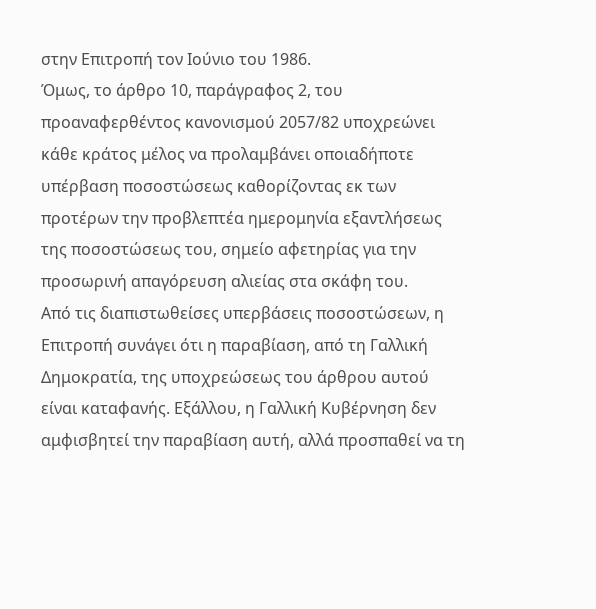στην Επιτροπή τον Ιούνιο του 1986.
Όμως, το άρθρο 10, παράγραφος 2, του προαναφερθέντος κανονισμού 2057/82 υποχρεώνει κάθε κράτος μέλος να προλαμβάνει οποιαδήποτε υπέρβαση ποσοστώσεως καθορίζοντας εκ των προτέρων την προβλεπτέα ημερομηνία εξαντλήσεως της ποσοστώσεως του, σημείο αφετηρίας για την προσωρινή απαγόρευση αλιείας στα σκάφη του.
Από τις διαπιστωθείσες υπερβάσεις ποσοστώσεων, η Επιτροπή συνάγει ότι η παραβίαση, από τη Γαλλική Δημοκρατία, της υποχρεώσεως του άρθρου αυτού είναι καταφανής. Εξάλλου, η Γαλλική Κυβέρνηση δεν αμφισβητεί την παραβίαση αυτή, αλλά προσπαθεί να τη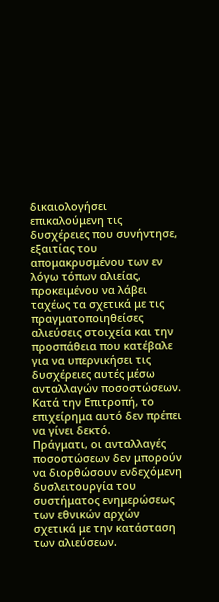δικαιολογήσει επικαλούμενη τις δυσχέρειες που συνήντησε, εξαιτίας του απομακρυσμένου των εν λόγω τόπων αλιείας, προκειμένου να λάβει ταχέως τα σχετικά με τις πραγματοποιηθείσες αλιεύσεις στοιχεία και την προσπάθεια που κατέβαλε για να υπερνικήσει τις δυσχέρειες αυτές μέσω ανταλλαγών ποσοστώσεων.
Κατά την Επιτροπή, το επιχείρημα αυτό δεν πρέπει να γίνει δεκτό.
Πράγματι, οι ανταλλαγές ποσοστώσεων δεν μπορούν να διορθώσουν ενδεχόμενη δυσλειτουργία του συστήματος ενημερώσεως των εθνικών αρχών σχετικά με την κατάσταση των αλιεύσεων.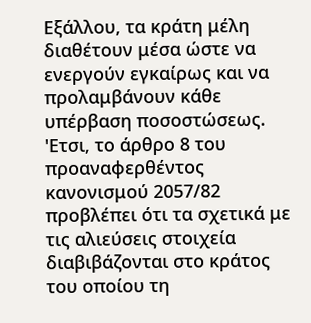Εξάλλου, τα κράτη μέλη διαθέτουν μέσα ώστε να ενεργούν εγκαίρως και να προλαμβάνουν κάθε υπέρβαση ποσοστώσεως.
'Ετσι, το άρθρο 8 του προαναφερθέντος κανονισμού 2057/82 προβλέπει ότι τα σχετικά με τις αλιεύσεις στοιχεία διαβιβάζονται στο κράτος του οποίου τη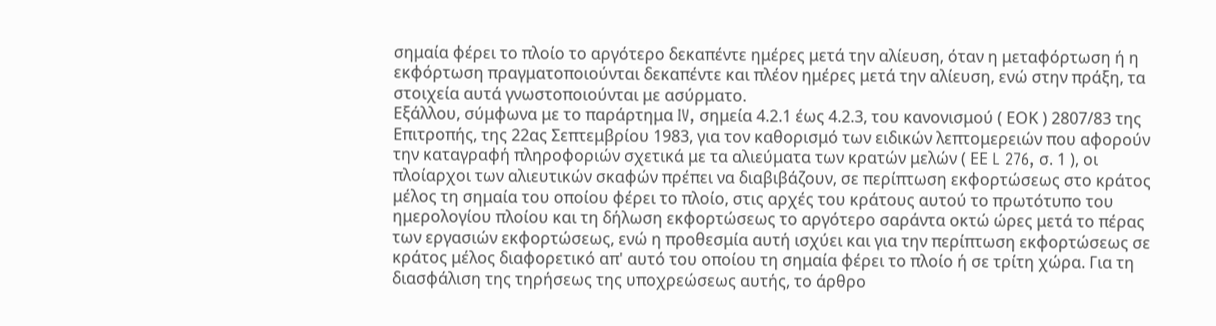σημαία φέρει το πλοίο το αργότερο δεκαπέντε ημέρες μετά την αλίευση, όταν η μεταφόρτωση ή η εκφόρτωση πραγματοποιούνται δεκαπέντε και πλέον ημέρες μετά την αλίευση, ενώ στην πράξη, τα στοιχεία αυτά γνωστοποιούνται με ασύρματο.
Εξάλλου, σύμφωνα με το παράρτημα IV, σημεία 4.2.1 έως 4.2.3, του κανονισμού ( ΕΟΚ ) 2807/83 της Επιτροπής, της 22ας Σεπτεμβρίου 1983, για τον καθορισμό των ειδικών λεπτομερειών που αφορούν την καταγραφή πληροφοριών σχετικά με τα αλιεύματα των κρατών μελών ( ΕΕ L 276, σ. 1 ), οι πλοίαρχοι των αλιευτικών σκαφών πρέπει να διαβιβάζουν, σε περίπτωση εκφορτώσεως στο κράτος μέλος τη σημαία του οποίου φέρει το πλοίο, στις αρχές του κράτους αυτού το πρωτότυπο του ημερολογίου πλοίου και τη δήλωση εκφορτώσεως το αργότερο σαράντα οκτώ ώρες μετά το πέρας των εργασιών εκφορτώσεως, ενώ η προθεσμία αυτή ισχύει και για την περίπτωση εκφορτώσεως σε κράτος μέλος διαφορετικό απ' αυτό του οποίου τη σημαία φέρει το πλοίο ή σε τρίτη χώρα. Για τη διασφάλιση της τηρήσεως της υποχρεώσεως αυτής, το άρθρο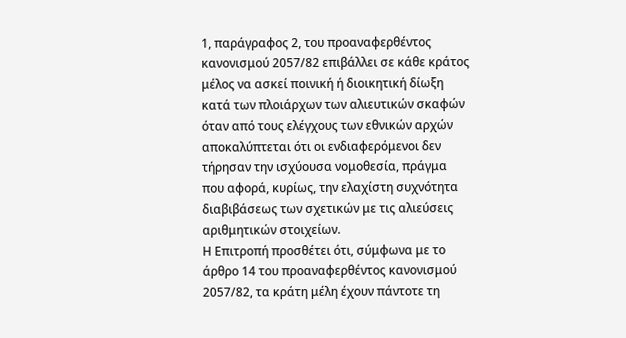1, παράγραφος 2, του προαναφερθέντος κανονισμού 2057/82 επιβάλλει σε κάθε κράτος μέλος να ασκεί ποινική ή διοικητική δίωξη κατά των πλοιάρχων των αλιευτικών σκαφών όταν από τους ελέγχους των εθνικών αρχών αποκαλύπτεται ότι οι ενδιαφερόμενοι δεν τήρησαν την ισχύουσα νομοθεσία, πράγμα που αφορά, κυρίως, την ελαχίστη συχνότητα διαβιβάσεως των σχετικών με τις αλιεύσεις αριθμητικών στοιχείων.
Η Επιτροπή προσθέτει ότι, σύμφωνα με το άρθρο 14 του προαναφερθέντος κανονισμού 2057/82, τα κράτη μέλη έχουν πάντοτε τη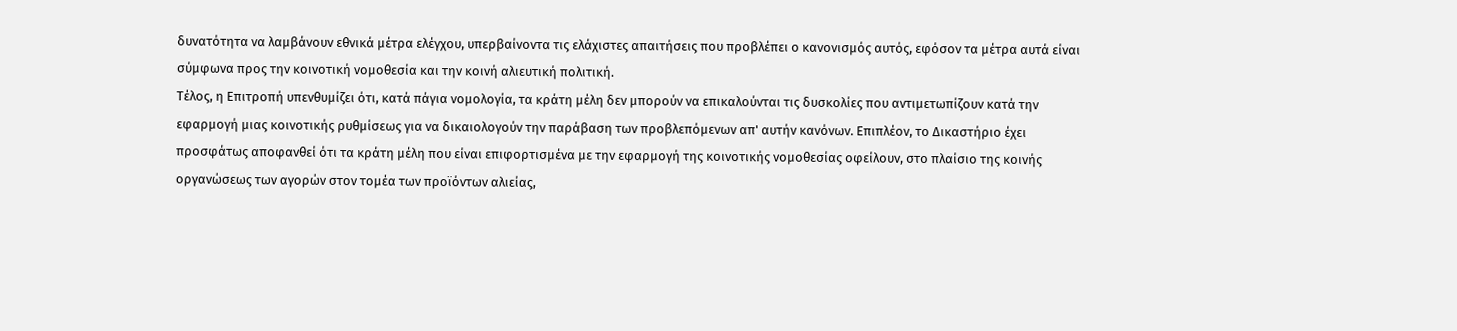δυνατότητα να λαμβάνουν εθνικά μέτρα ελέγχου, υπερβαίνοντα τις ελάχιστες απαιτήσεις που προβλέπει ο κανονισμός αυτός, εφόσον τα μέτρα αυτά είναι σύμφωνα προς την κοινοτική νομοθεσία και την κοινή αλιευτική πολιτική.
Τέλος, η Επιτροπή υπενθυμίζει ότι, κατά πάγια νομολογία, τα κράτη μέλη δεν μπορούν να επικαλούνται τις δυσκολίες που αντιμετωπίζουν κατά την εφαρμογή μιας κοινοτικής ρυθμίσεως για να δικαιολογούν την παράβαση των προβλεπόμενων απ' αυτήν κανόνων. Επιπλέον, το Δικαστήριο έχει προσφάτως αποφανθεί ότι τα κράτη μέλη που είναι επιφορτισμένα με την εφαρμογή της κοινοτικής νομοθεσίας οφείλουν, στο πλαίσιο της κοινής οργανώσεως των αγορών στον τομέα των προϊόντων αλιείας,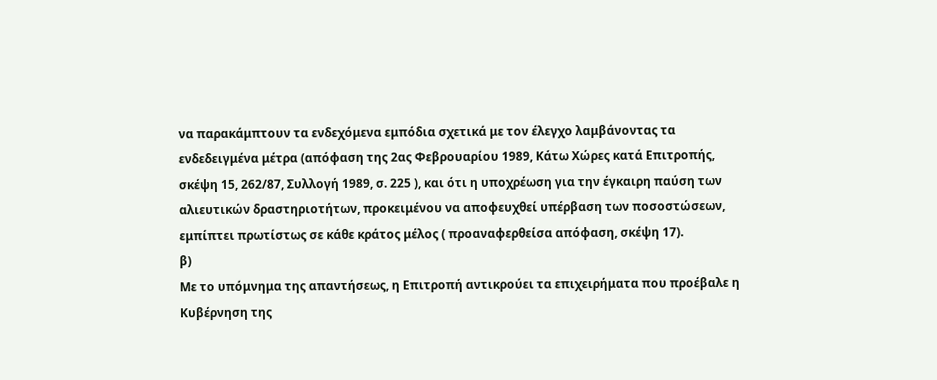να παρακάμπτουν τα ενδεχόμενα εμπόδια σχετικά με τον έλεγχο λαμβάνοντας τα ενδεδειγμένα μέτρα (απόφαση της 2ας Φεβρουαρίου 1989, Κάτω Χώρες κατά Επιτροπής, σκέψη 15, 262/87, Συλλογή 1989, σ. 225 ), και ότι η υποχρέωση για την έγκαιρη παύση των αλιευτικών δραστηριοτήτων, προκειμένου να αποφευχθεί υπέρβαση των ποσοστώσεων, εμπίπτει πρωτίστως σε κάθε κράτος μέλος ( προαναφερθείσα απόφαση, σκέψη 17).
β)
Με το υπόμνημα της απαντήσεως, η Επιτροπή αντικρούει τα επιχειρήματα που προέβαλε η Κυβέρνηση της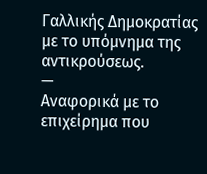Γαλλικής Δημοκρατίας με το υπόμνημα της αντικρούσεως.
—
Αναφορικά με το επιχείρημα που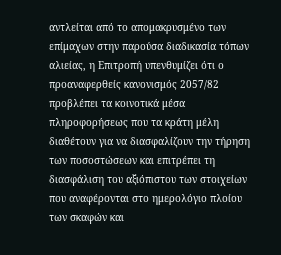αντλείται από το απομακρυσμένο των επίμαχων στην παρούσα διαδικασία τόπων αλιείας, η Επιτροπή υπενθυμίζει ότι ο προαναφερθείς κανονισμός 2057/82 προβλέπει τα κοινοτικά μέσα πληροφορήσεως που τα κράτη μέλη διαθέτουν για να διασφαλίζουν την τήρηση των ποσοστώσεων και επιτρέπει τη διασφάλιση του αξιόπιστου των στοιχείων που αναφέρονται στο ημερολόγιο πλοίου των σκαφών και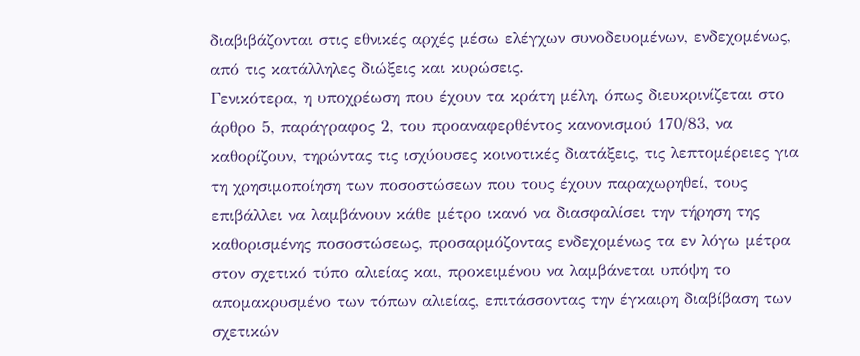διαβιβάζονται στις εθνικές αρχές μέσω ελέγχων συνοδευομένων, ενδεχομένως, από τις κατάλληλες διώξεις και κυρώσεις.
Γενικότερα, η υποχρέωση που έχουν τα κράτη μέλη, όπως διευκρινίζεται στο άρθρο 5, παράγραφος 2, του προαναφερθέντος κανονισμού 170/83, να καθορίζουν, τηρώντας τις ισχύουσες κοινοτικές διατάξεις, τις λεπτομέρειες για τη χρησιμοποίηση των ποσοστώσεων που τους έχουν παραχωρηθεί, τους επιβάλλει να λαμβάνουν κάθε μέτρο ικανό να διασφαλίσει την τήρηση της καθορισμένης ποσοστώσεως, προσαρμόζοντας ενδεχομένως τα εν λόγω μέτρα στον σχετικό τύπο αλιείας και, προκειμένου να λαμβάνεται υπόψη το απομακρυσμένο των τόπων αλιείας, επιτάσσοντας την έγκαιρη διαβίβαση των σχετικών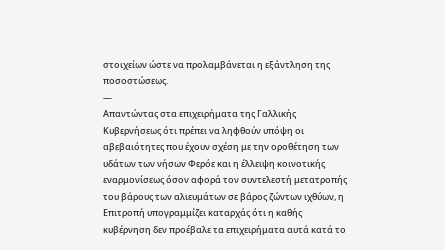στοιχείων ώστε να προλαμβάνεται η εξάντληση της ποσοστώσεως.
—
Απαντώντας στα επιχειρήματα της Γαλλικής Κυβερνήσεως ότι πρέπει να ληφθούν υπόψη οι αβεβαιότητες που έχουν σχέση με την οροθέτηση των υδάτων των νήσων Φερόε και η έλλειψη κοινοτικής εναρμονίσεως όσον αφορά τον συντελεστή μετατροπής του βάρους των αλιευμάτων σε βάρος ζώντων ιχθύων, η Επιτροπή υπογραμμίζει καταρχάς ότι η καθής κυβέρνηση δεν προέβαλε τα επιχειρήματα αυτά κατά το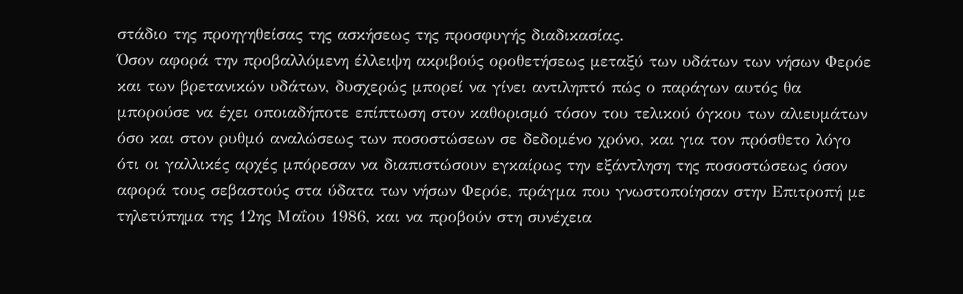στάδιο της προηγηθείσας της ασκήσεως της προσφυγής διαδικασίας.
Όσον αφορά την προβαλλόμενη έλλειψη ακριβούς οροθετήσεως μεταξύ των υδάτων των νήσων Φερόε και των βρετανικών υδάτων, δυσχερώς μπορεί να γίνει αντιληπτό πώς ο παράγων αυτός θα μπορούσε να έχει οποιαδήποτε επίπτωση στον καθορισμό τόσον του τελικού όγκου των αλιευμάτων όσο και στον ρυθμό αναλώσεως των ποσοστώσεων σε δεδομένο χρόνο, και για τον πρόσθετο λόγο ότι οι γαλλικές αρχές μπόρεσαν να διαπιστώσουν εγκαίρως την εξάντληση της ποσοστώσεως όσον αφορά τους σεβαστούς στα ύδατα των νήσων Φερόε, πράγμα που γνωστοποίησαν στην Επιτροπή με τηλετύπημα της 12ης Μαΐου 1986, και να προβούν στη συνέχεια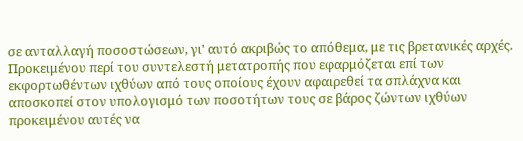σε ανταλλαγή ποσοστώσεων, γι' αυτό ακριβώς το απόθεμα, με τις βρετανικές αρχές.
Προκειμένου περί του συντελεστή μετατροπής που εφαρμόζεται επί των εκφορτωθέντων ιχθύων από τους οποίους έχουν αφαιρεθεί τα σπλάχνα και αποσκοπεί στον υπολογισμό των ποσοτήτων τους σε βάρος ζώντων ιχθύων προκειμένου αυτές να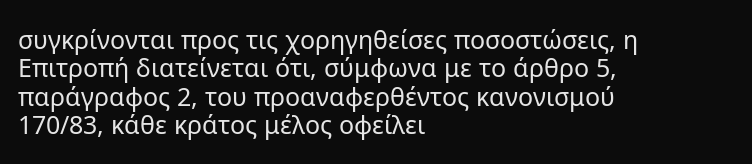συγκρίνονται προς τις χορηγηθείσες ποσοστώσεις, η Επιτροπή διατείνεται ότι, σύμφωνα με το άρθρο 5, παράγραφος 2, του προαναφερθέντος κανονισμού 170/83, κάθε κράτος μέλος οφείλει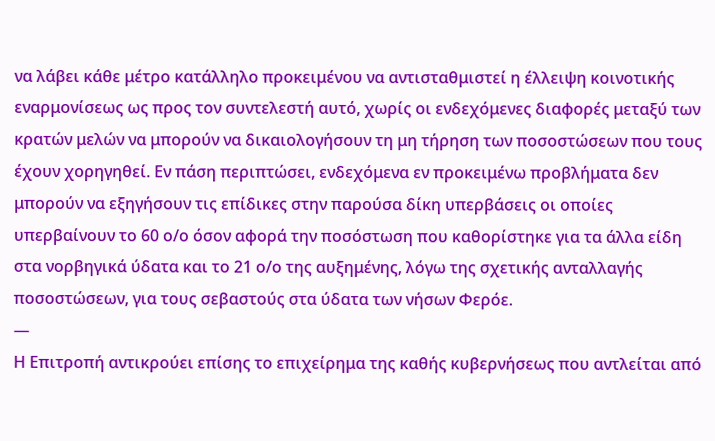να λάβει κάθε μέτρο κατάλληλο προκειμένου να αντισταθμιστεί η έλλειψη κοινοτικής εναρμονίσεως ως προς τον συντελεστή αυτό, χωρίς οι ενδεχόμενες διαφορές μεταξύ των κρατών μελών να μπορούν να δικαιολογήσουν τη μη τήρηση των ποσοστώσεων που τους έχουν χορηγηθεί. Εν πάση περιπτώσει, ενδεχόμενα εν προκειμένω προβλήματα δεν μπορούν να εξηγήσουν τις επίδικες στην παρούσα δίκη υπερβάσεις οι οποίες υπερβαίνουν το 60 ο/ο όσον αφορά την ποσόστωση που καθορίστηκε για τα άλλα είδη στα νορβηγικά ύδατα και το 21 ο/ο της αυξημένης, λόγω της σχετικής ανταλλαγής ποσοστώσεων, για τους σεβαστούς στα ύδατα των νήσων Φερόε.
—
Η Επιτροπή αντικρούει επίσης το επιχείρημα της καθής κυβερνήσεως που αντλείται από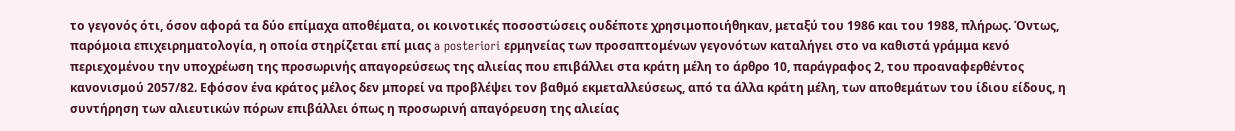το γεγονός ότι, όσον αφορά τα δύο επίμαχα αποθέματα, οι κοινοτικές ποσοστώσεις ουδέποτε χρησιμοποιήθηκαν, μεταξύ του 1986 και του 1988, πλήρως. Όντως, παρόμοια επιχειρηματολογία, η οποία στηρίζεται επί μιας a posteriori ερμηνείας των προσαπτομένων γεγονότων καταλήγει στο να καθιστά γράμμα κενό περιεχομένου την υποχρέωση της προσωρινής απαγορεύσεως της αλιείας που επιβάλλει στα κράτη μέλη το άρθρο 10, παράγραφος 2, του προαναφερθέντος κανονισμού 2057/82. Εφόσον ένα κράτος μέλος δεν μπορεί να προβλέψει τον βαθμό εκμεταλλεύσεως, από τα άλλα κράτη μέλη, των αποθεμάτων του ίδιου είδους, η συντήρηση των αλιευτικών πόρων επιβάλλει όπως η προσωρινή απαγόρευση της αλιείας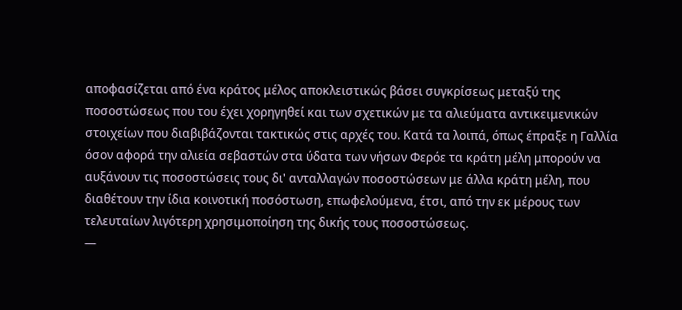αποφασίζεται από ένα κράτος μέλος αποκλειστικώς βάσει συγκρίσεως μεταξύ της ποσοστώσεως που του έχει χορηγηθεί και των σχετικών με τα αλιεύματα αντικειμενικών στοιχείων που διαβιβάζονται τακτικώς στις αρχές του. Κατά τα λοιπά, όπως έπραξε η Γαλλία όσον αφορά την αλιεία σεβαστών στα ύδατα των νήσων Φερόε τα κράτη μέλη μπορούν να αυξάνουν τις ποσοστώσεις τους δι' ανταλλαγών ποσοστώσεων με άλλα κράτη μέλη, που διαθέτουν την ίδια κοινοτική ποσόστωση, επωφελούμενα, έτσι, από την εκ μέρους των τελευταίων λιγότερη χρησιμοποίηση της δικής τους ποσοστώσεως.
—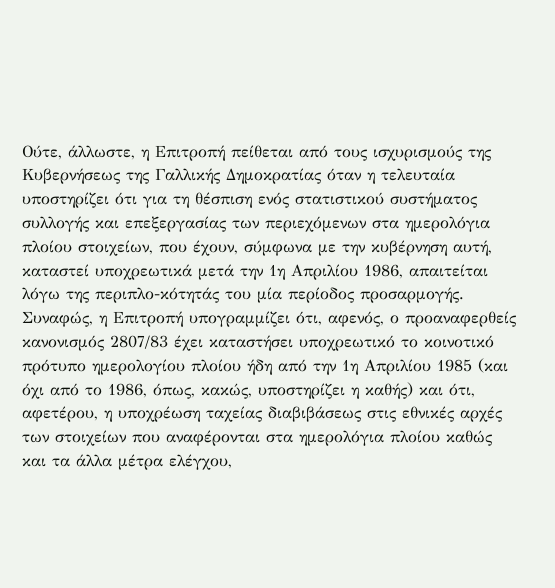Ούτε, άλλωστε, η Επιτροπή πείθεται από τους ισχυρισμούς της Κυβερνήσεως της Γαλλικής Δημοκρατίας όταν η τελευταία υποστηρίζει ότι για τη θέσπιση ενός στατιστικού συστήματος συλλογής και επεξεργασίας των περιεχόμενων στα ημερολόγια πλοίου στοιχείων, που έχουν, σύμφωνα με την κυβέρνηση αυτή, καταστεί υποχρεωτικά μετά την 1η Απριλίου 1986, απαιτείται λόγω της περιπλο-κότητάς του μία περίοδος προσαρμογής. Συναφώς, η Επιτροπή υπογραμμίζει ότι, αφενός, ο προαναφερθείς κανονισμός 2807/83 έχει καταστήσει υποχρεωτικό το κοινοτικό πρότυπο ημερολογίου πλοίου ήδη από την 1η Απριλίου 1985 (και όχι από το 1986, όπως, κακώς, υποστηρίζει η καθής) και ότι, αφετέρου, η υποχρέωση ταχείας διαβιβάσεως στις εθνικές αρχές των στοιχείων που αναφέρονται στα ημερολόγια πλοίου καθώς και τα άλλα μέτρα ελέγχου,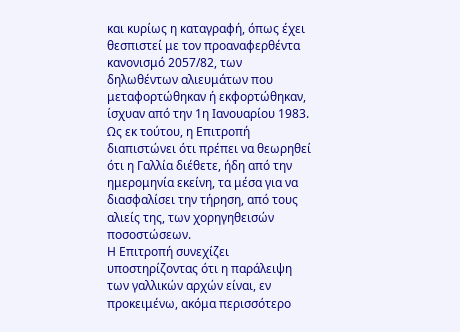και κυρίως η καταγραφή, όπως έχει θεσπιστεί με τον προαναφερθέντα κανονισμό 2057/82, των δηλωθέντων αλιευμάτων που μεταφορτώθηκαν ή εκφορτώθηκαν, ίσχυαν από την 1η Ιανουαρίου 1983. Ως εκ τούτου, η Επιτροπή διαπιστώνει ότι πρέπει να θεωρηθεί ότι η Γαλλία διέθετε, ήδη από την ημερομηνία εκείνη, τα μέσα για να διασφαλίσει την τήρηση, από τους αλιείς της, των χορηγηθεισών ποσοστώσεων.
Η Επιτροπή συνεχίζει υποστηρίζοντας ότι η παράλειψη των γαλλικών αρχών είναι, εν προκειμένω, ακόμα περισσότερο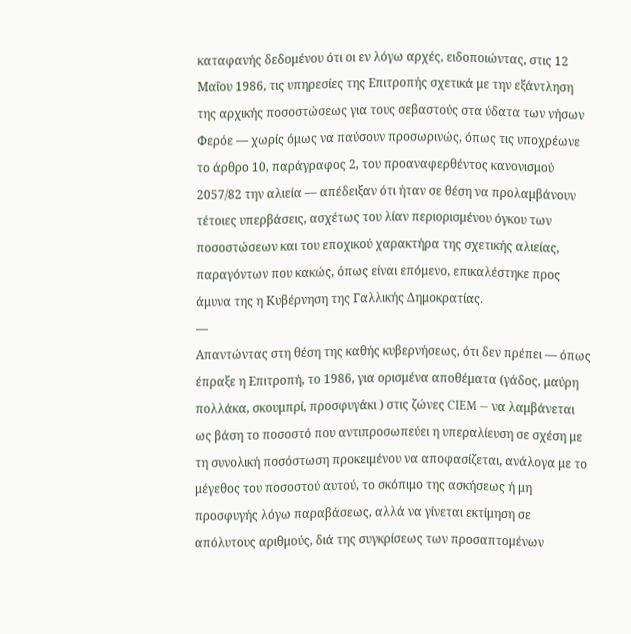καταφανής δεδομένου ότι οι εν λόγω αρχές, ειδοποιώντας, στις 12 Μαΐου 1986, τις υπηρεσίες της Επιτροπής σχετικά με την εξάντληση της αρχικής ποσοστώσεως για τους σεβαστούς στα ύδατα των νήσων Φερόε — χωρίς όμως να παύσουν προσωρινώς, όπως τις υποχρέωνε το άρθρο 10, παράγραφος 2, του προαναφερθέντος κανονισμού 2057/82 την αλιεία — απέδειξαν ότι ήταν σε θέση να προλαμβάνουν τέτοιες υπερβάσεις, ασχέτως του λίαν περιορισμένου όγκου των ποσοστώσεων και του εποχικού χαρακτήρα της σχετικής αλιείας, παραγόντων που κακώς, όπως είναι επόμενο, επικαλέστηκε προς άμυνα της η Κυβέρνηση της Γαλλικής Δημοκρατίας.
—
Απαντώντας στη θέση της καθής κυβερνήσεως, ότι δεν πρέπει — όπως έπραξε η Επιτροπή, το 1986, για ορισμένα αποθέματα (γάδος, μαύρη πολλάκα, σκουμπρί, προσφυγάκι ) στις ζώνες CIEM — να λαμβάνεται ως βάση το ποσοστό που αντιπροσωπεύει η υπεραλίευση σε σχέση με τη συνολική ποσόστωση προκειμένου να αποφασίζεται, ανάλογα με το μέγεθος του ποσοστού αυτού, το σκόπιμο της ασκήσεως ή μη προσφυγής λόγω παραβάσεως, αλλά να γίνεται εκτίμηση σε απόλυτους αριθμούς, διά της συγκρίσεως των προσαπτομένων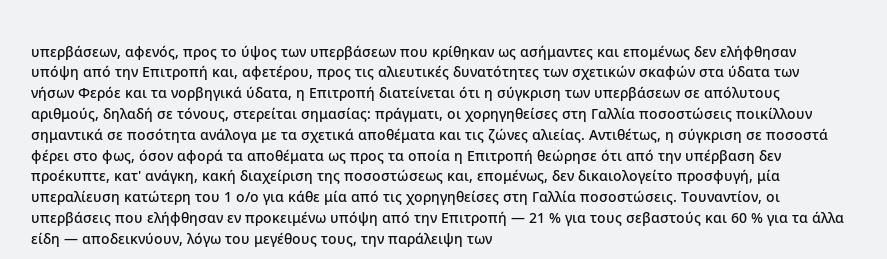υπερβάσεων, αφενός, προς το ύψος των υπερβάσεων που κρίθηκαν ως ασήμαντες και επομένως δεν ελήφθησαν υπόψη από την Επιτροπή και, αφετέρου, προς τις αλιευτικές δυνατότητες των σχετικών σκαφών στα ύδατα των νήσων Φερόε και τα νορβηγικά ύδατα, η Επιτροπή διατείνεται ότι η σύγκριση των υπερβάσεων σε απόλυτους αριθμούς, δηλαδή σε τόνους, στερείται σημασίας: πράγματι, οι χορηγηθείσες στη Γαλλία ποσοστώσεις ποικίλλουν σημαντικά σε ποσότητα ανάλογα με τα σχετικά αποθέματα και τις ζώνες αλιείας. Αντιθέτως, η σύγκριση σε ποσοστά φέρει στο φως, όσον αφορά τα αποθέματα ως προς τα οποία η Επιτροπή θεώρησε ότι από την υπέρβαση δεν προέκυπτε, κατ' ανάγκη, κακή διαχείριση της ποσοστώσεως και, επομένως, δεν δικαιολογείτο προσφυγή, μία υπεραλίευση κατώτερη του 1 ο/ο για κάθε μία από τις χορηγηθείσες στη Γαλλία ποσοστώσεις. Τουναντίον, οι υπερβάσεις που ελήφθησαν εν προκειμένω υπόψη από την Επιτροπή — 21 % για τους σεβαστούς και 60 % για τα άλλα είδη — αποδεικνύουν, λόγω του μεγέθους τους, την παράλειψη των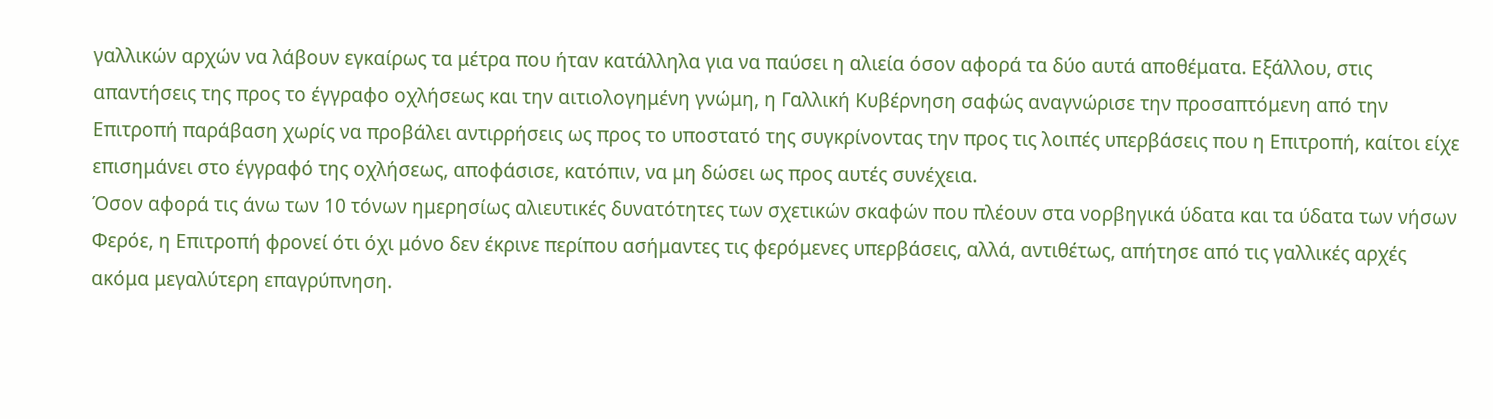γαλλικών αρχών να λάβουν εγκαίρως τα μέτρα που ήταν κατάλληλα για να παύσει η αλιεία όσον αφορά τα δύο αυτά αποθέματα. Εξάλλου, στις απαντήσεις της προς το έγγραφο οχλήσεως και την αιτιολογημένη γνώμη, η Γαλλική Κυβέρνηση σαφώς αναγνώρισε την προσαπτόμενη από την Επιτροπή παράβαση χωρίς να προβάλει αντιρρήσεις ως προς το υποστατό της συγκρίνοντας την προς τις λοιπές υπερβάσεις που η Επιτροπή, καίτοι είχε επισημάνει στο έγγραφό της οχλήσεως, αποφάσισε, κατόπιν, να μη δώσει ως προς αυτές συνέχεια.
Όσον αφορά τις άνω των 10 τόνων ημερησίως αλιευτικές δυνατότητες των σχετικών σκαφών που πλέουν στα νορβηγικά ύδατα και τα ύδατα των νήσων Φερόε, η Επιτροπή φρονεί ότι όχι μόνο δεν έκρινε περίπου ασήμαντες τις φερόμενες υπερβάσεις, αλλά, αντιθέτως, απήτησε από τις γαλλικές αρχές ακόμα μεγαλύτερη επαγρύπνηση.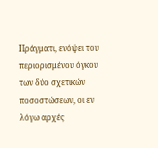Πράγματι, ενόψει του περιορισμένου όγκου των δύο σχετικών ποσοστώσεων, οι εν λόγω αρχές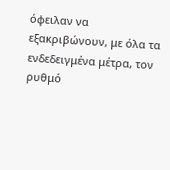όφειλαν να εξακριβώνουν, με όλα τα ενδεδειγμένα μέτρα, τον ρυθμό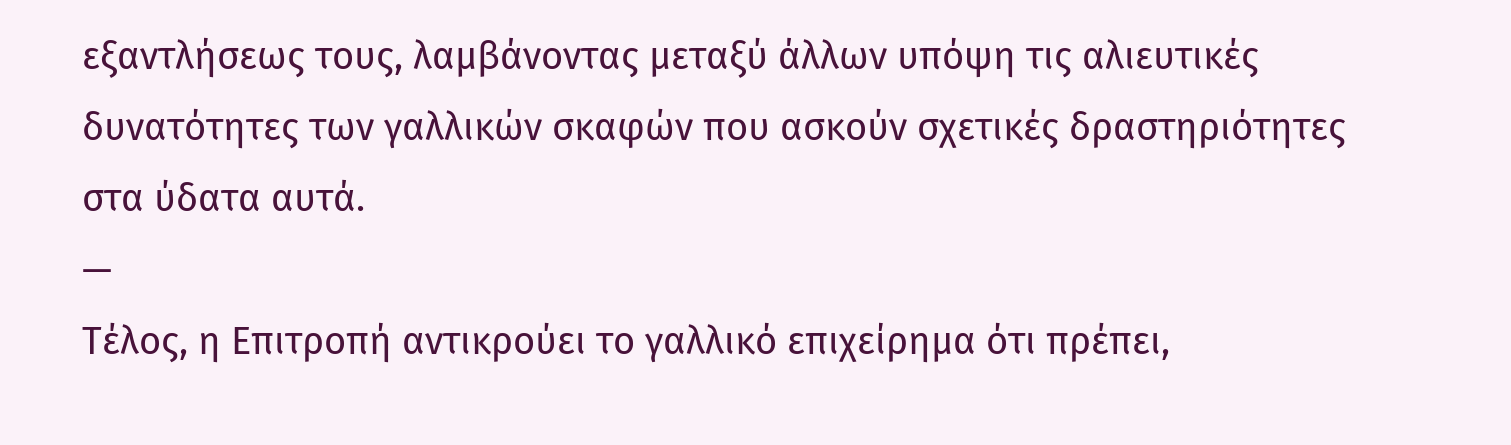εξαντλήσεως τους, λαμβάνοντας μεταξύ άλλων υπόψη τις αλιευτικές δυνατότητες των γαλλικών σκαφών που ασκούν σχετικές δραστηριότητες στα ύδατα αυτά.
—
Τέλος, η Επιτροπή αντικρούει το γαλλικό επιχείρημα ότι πρέπει,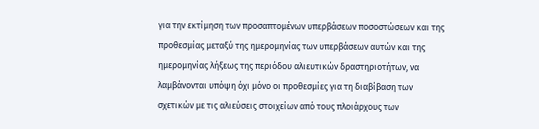για την εκτίμηση των προσαπτομένων υπερβάσεων ποσοστώσεων και της προθεσμίας μεταξύ της ημερομηνίας των υπερβάσεων αυτών και της ημερομηνίας λήξεως της περιόδου αλιευτικών δραστηριοτήτων, να λαμβάνονται υπόψη όχι μόνο οι προθεσμίες για τη διαβίβαση των σχετικών με τις αλιεύσεις στοιχείων από τους πλοιάρχους των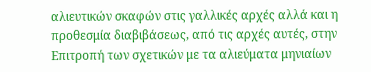αλιευτικών σκαφών στις γαλλικές αρχές αλλά και η προθεσμία διαβιβάσεως, από τις αρχές αυτές, στην Επιτροπή των σχετικών με τα αλιεύματα μηνιαίων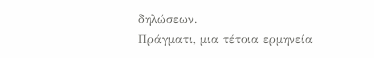δηλώσεων.
Πράγματι, μια τέτοια ερμηνεία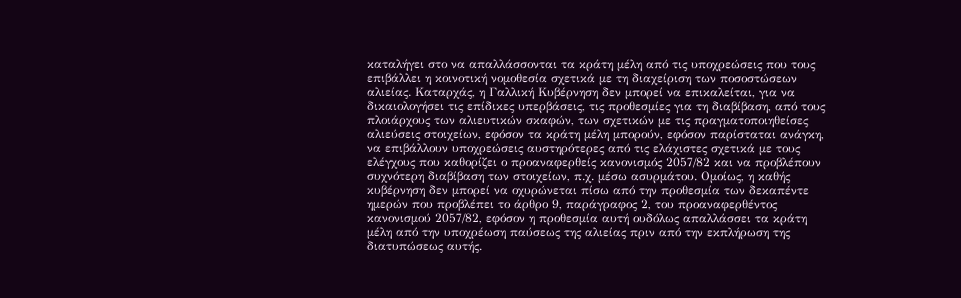καταλήγει στο να απαλλάσσονται τα κράτη μέλη από τις υποχρεώσεις που τους επιβάλλει η κοινοτική νομοθεσία σχετικά με τη διαχείριση των ποσοστώσεων αλιείας. Καταρχάς, η Γαλλική Κυβέρνηση δεν μπορεί να επικαλείται, για να δικαιολογήσει τις επίδικες υπερβάσεις, τις προθεσμίες για τη διαβίβαση, από τους πλοιάρχους των αλιευτικών σκαφών, των σχετικών με τις πραγματοποιηθείσες αλιεύσεις στοιχείων, εφόσον τα κράτη μέλη μπορούν, εφόσον παρίσταται ανάγκη, να επιβάλλουν υποχρεώσεις αυστηρότερες από τις ελάχιστες σχετικά με τους ελέγχους που καθορίζει ο προαναφερθείς κανονισμός 2057/82 και να προβλέπουν συχνότερη διαβίβαση των στοιχείων, π.χ. μέσω ασυρμάτου. Ομοίως, η καθής κυβέρνηση δεν μπορεί να οχυρώνεται πίσω από την προθεσμία των δεκαπέντε ημερών που προβλέπει το άρθρο 9, παράγραφος 2, του προαναφερθέντος κανονισμού 2057/82, εφόσον η προθεσμία αυτή ουδόλως απαλλάσσει τα κράτη μέλη από την υποχρέωση παύσεως της αλιείας πριν από την εκπλήρωση της διατυπώσεως αυτής.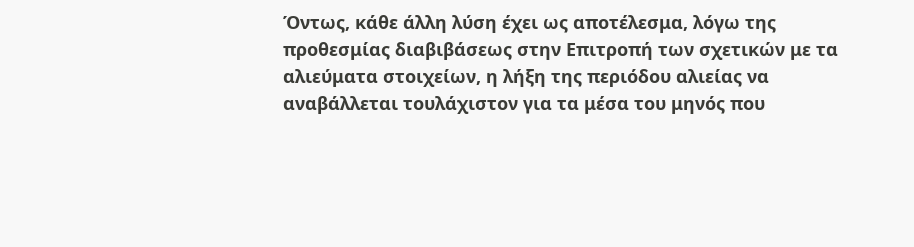Όντως, κάθε άλλη λύση έχει ως αποτέλεσμα, λόγω της προθεσμίας διαβιβάσεως στην Επιτροπή των σχετικών με τα αλιεύματα στοιχείων, η λήξη της περιόδου αλιείας να αναβάλλεται τουλάχιστον για τα μέσα του μηνός που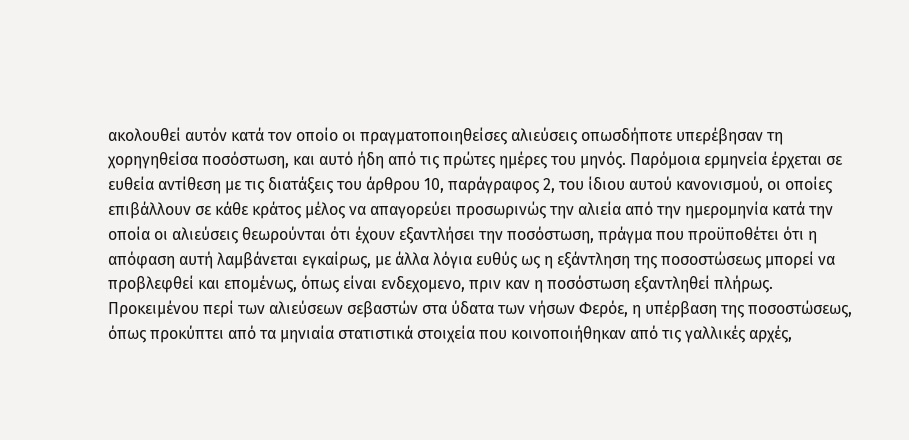ακολουθεί αυτόν κατά τον οποίο οι πραγματοποιηθείσες αλιεύσεις οπωσδήποτε υπερέβησαν τη χορηγηθείσα ποσόστωση, και αυτό ήδη από τις πρώτες ημέρες του μηνός. Παρόμοια ερμηνεία έρχεται σε ευθεία αντίθεση με τις διατάξεις του άρθρου 10, παράγραφος 2, του ίδιου αυτού κανονισμού, οι οποίες επιβάλλουν σε κάθε κράτος μέλος να απαγορεύει προσωρινώς την αλιεία από την ημερομηνία κατά την οποία οι αλιεύσεις θεωρούνται ότι έχουν εξαντλήσει την ποσόστωση, πράγμα που προϋποθέτει ότι η απόφαση αυτή λαμβάνεται εγκαίρως, με άλλα λόγια ευθύς ως η εξάντληση της ποσοστώσεως μπορεί να προβλεφθεί και επομένως, όπως είναι ενδεχομενο, πριν καν η ποσόστωση εξαντληθεί πλήρως.
Προκειμένου περί των αλιεύσεων σεβαστών στα ύδατα των νήσων Φερόε, η υπέρβαση της ποσοστώσεως, όπως προκύπτει από τα μηνιαία στατιστικά στοιχεία που κοινοποιήθηκαν από τις γαλλικές αρχές,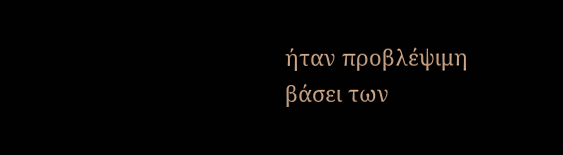ήταν προβλέψιμη βάσει των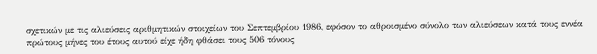σχετικών με τις αλιεύσεις αριθμητικών στοιχείων του Σεπτεμβρίου 1986, εφόσον το αθροισμένο σύνολο των αλιεύσεων κατά τους εννέα πρώτους μήνες του έτους αυτού είχε ήδη φθάσει τους 506 τόνους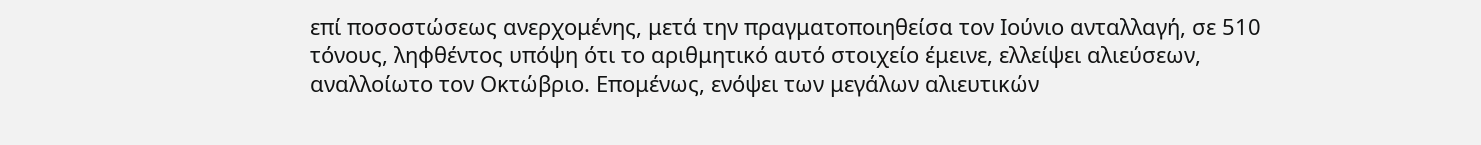επί ποσοστώσεως ανερχομένης, μετά την πραγματοποιηθείσα τον Ιούνιο ανταλλαγή, σε 510 τόνους, ληφθέντος υπόψη ότι το αριθμητικό αυτό στοιχείο έμεινε, ελλείψει αλιεύσεων, αναλλοίωτο τον Οκτώβριο. Επομένως, ενόψει των μεγάλων αλιευτικών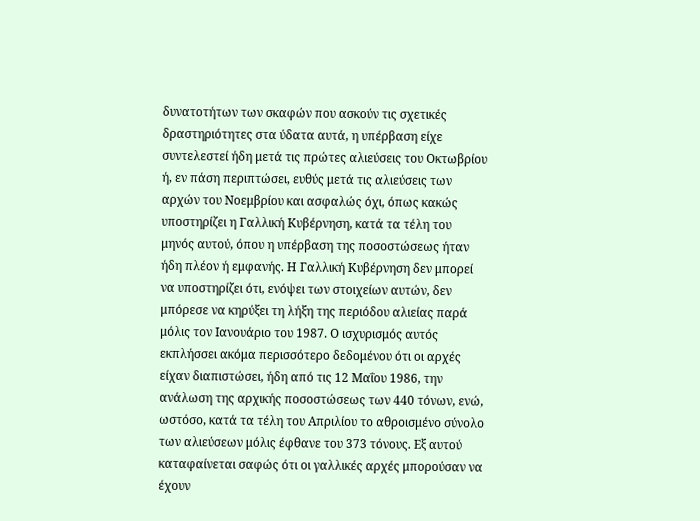δυνατοτήτων των σκαφών που ασκούν τις σχετικές δραστηριότητες στα ύδατα αυτά, η υπέρβαση είχε συντελεστεί ήδη μετά τις πρώτες αλιεύσεις του Οκτωβρίου ή, εν πάση περιπτώσει, ευθύς μετά τις αλιεύσεις των αρχών του Νοεμβρίου και ασφαλώς όχι, όπως κακώς υποστηρίζει η Γαλλική Κυβέρνηση, κατά τα τέλη του μηνός αυτού, όπου η υπέρβαση της ποσοστώσεως ήταν ήδη πλέον ή εμφανής. Η Γαλλική Κυβέρνηση δεν μπορεί να υποστηρίζει ότι, ενόψει των στοιχείων αυτών, δεν μπόρεσε να κηρύξει τη λήξη της περιόδου αλιείας παρά μόλις τον Ιανουάριο του 1987. Ο ισχυρισμός αυτός εκπλήσσει ακόμα περισσότερο δεδομένου ότι οι αρχές είχαν διαπιστώσει, ήδη από τις 12 Μαΐου 1986, την ανάλωση της αρχικής ποσοστώσεως των 440 τόνων, ενώ, ωστόσο, κατά τα τέλη του Απριλίου το αθροισμένο σύνολο των αλιεύσεων μόλις έφθανε του 373 τόνους. Εξ αυτού καταφαίνεται σαφώς ότι οι γαλλικές αρχές μπορούσαν να έχουν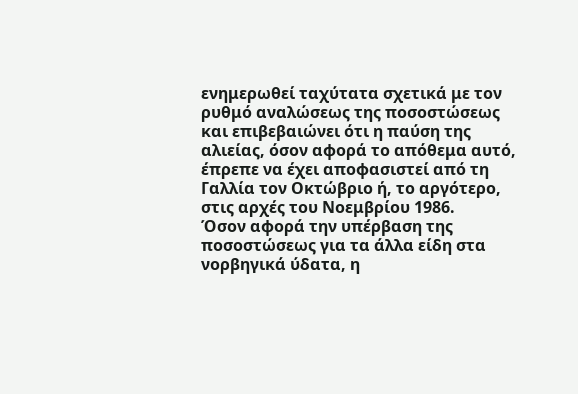ενημερωθεί ταχύτατα σχετικά με τον ρυθμό αναλώσεως της ποσοστώσεως και επιβεβαιώνει ότι η παύση της αλιείας, όσον αφορά το απόθεμα αυτό, έπρεπε να έχει αποφασιστεί από τη Γαλλία τον Οκτώβριο ή, το αργότερο, στις αρχές του Νοεμβρίου 1986.
Όσον αφορά την υπέρβαση της ποσοστώσεως για τα άλλα είδη στα νορβηγικά ύδατα, η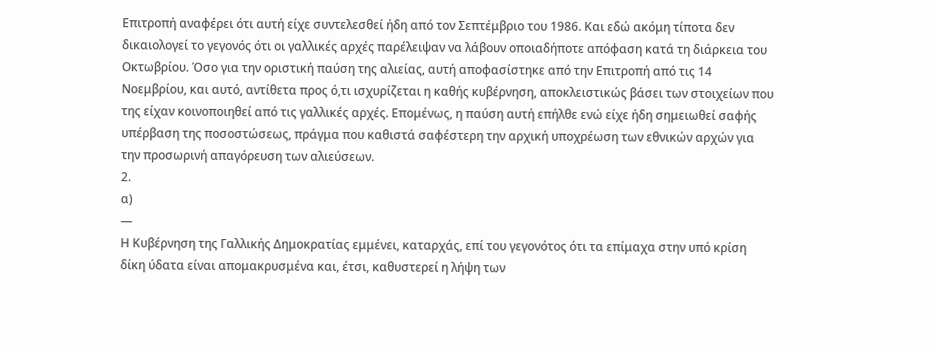Επιτροπή αναφέρει ότι αυτή είχε συντελεσθεί ήδη από τον Σεπτέμβριο του 1986. Και εδώ ακόμη τίποτα δεν δικαιολογεί το γεγονός ότι οι γαλλικές αρχές παρέλειψαν να λάβουν οποιαδήποτε απόφαση κατά τη διάρκεια του Οκτωβρίου. Όσο για την οριστική παύση της αλιείας, αυτή αποφασίστηκε από την Επιτροπή από τις 14 Νοεμβρίου, και αυτό, αντίθετα προς ό,τι ισχυρίζεται η καθής κυβέρνηση, αποκλειστικώς βάσει των στοιχείων που της είχαν κοινοποιηθεί από τις γαλλικές αρχές. Επομένως, η παύση αυτή επήλθε ενώ είχε ήδη σημειωθεί σαφής υπέρβαση της ποσοστώσεως, πράγμα που καθιστά σαφέστερη την αρχική υποχρέωση των εθνικών αρχών για την προσωρινή απαγόρευση των αλιεύσεων.
2.
α)
—
Η Κυβέρνηση της Γαλλικής Δημοκρατίας εμμένει, καταρχάς, επί του γεγονότος ότι τα επίμαχα στην υπό κρίση δίκη ύδατα είναι απομακρυσμένα και, έτσι, καθυστερεί η λήψη των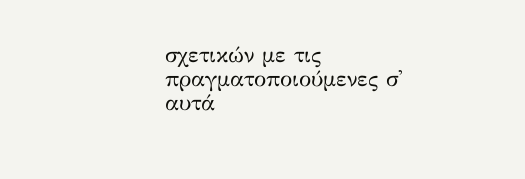σχετικών με τις πραγματοποιούμενες σ' αυτά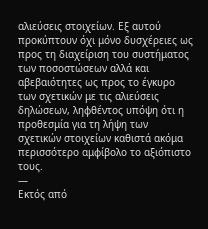αλιεύσεις στοιχείων. Εξ αυτού προκύπτουν όχι μόνο δυσχέρειες ως προς τη διαχείριση του συστήματος των ποσοστώσεων αλλά και αβεβαιότητες ως προς το έγκυρο των σχετικών με τις αλιεύσεις δηλώσεων, ληφθέντος υπόψη ότι η προθεσμία για τη λήψη των σχετικών στοιχείων καθιστά ακόμα περισσότερο αμφίβολο το αξιόπιστο τους.
—
Εκτός από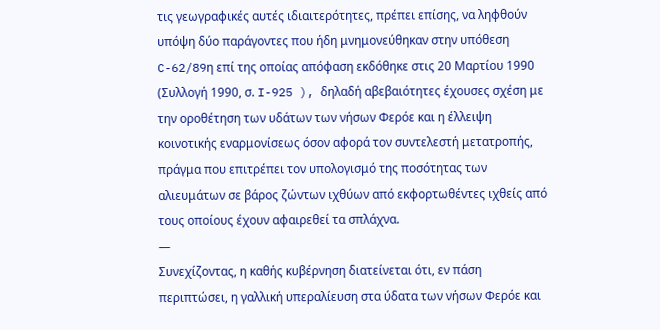τις γεωγραφικές αυτές ιδιαιτερότητες, πρέπει επίσης, να ληφθούν υπόψη δύο παράγοντες που ήδη μνημονεύθηκαν στην υπόθεση C-62/89η επί της οποίας απόφαση εκδόθηκε στις 20 Μαρτίου 1990 (Συλλογή 1990, σ. I-925 ), δηλαδή αβεβαιότητες έχουσες σχέση με την οροθέτηση των υδάτων των νήσων Φερόε και η έλλειψη κοινοτικής εναρμονίσεως όσον αφορά τον συντελεστή μετατροπής, πράγμα που επιτρέπει τον υπολογισμό της ποσότητας των αλιευμάτων σε βάρος ζώντων ιχθύων από εκφορτωθέντες ιχθείς από τους οποίους έχουν αφαιρεθεί τα σπλάχνα.
—
Συνεχίζοντας, η καθής κυβέρνηση διατείνεται ότι, εν πάση περιπτώσει, η γαλλική υπεραλίευση στα ύδατα των νήσων Φερόε και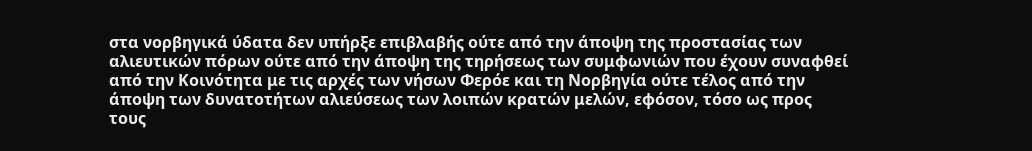στα νορβηγικά ύδατα δεν υπήρξε επιβλαβής ούτε από την άποψη της προστασίας των αλιευτικών πόρων ούτε από την άποψη της τηρήσεως των συμφωνιών που έχουν συναφθεί από την Κοινότητα με τις αρχές των νήσων Φερόε και τη Νορβηγία ούτε τέλος από την άποψη των δυνατοτήτων αλιεύσεως των λοιπών κρατών μελών, εφόσον, τόσο ως προς τους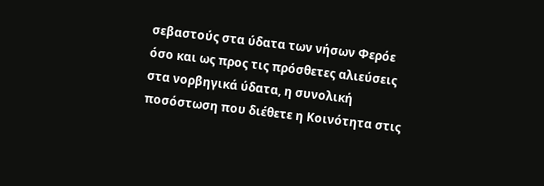σεβαστούς στα ύδατα των νήσων Φερόε όσο και ως προς τις πρόσθετες αλιεύσεις στα νορβηγικά ύδατα, η συνολική ποσόστωση που διέθετε η Κοινότητα στις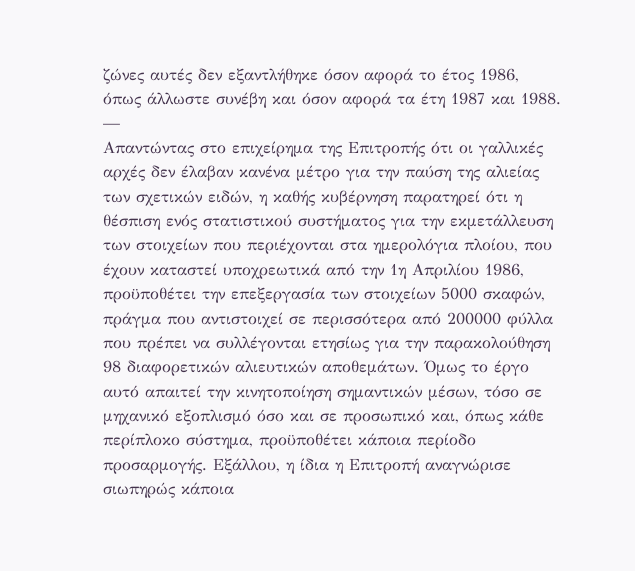ζώνες αυτές δεν εξαντλήθηκε όσον αφορά το έτος 1986, όπως άλλωστε συνέβη και όσον αφορά τα έτη 1987 και 1988.
—
Απαντώντας στο επιχείρημα της Επιτροπής ότι οι γαλλικές αρχές δεν έλαβαν κανένα μέτρο για την παύση της αλιείας των σχετικών ειδών, η καθής κυβέρνηση παρατηρεί ότι η θέσπιση ενός στατιστικού συστήματος για την εκμετάλλευση των στοιχείων που περιέχονται στα ημερολόγια πλοίου, που έχουν καταστεί υποχρεωτικά από την 1η Απριλίου 1986, προϋποθέτει την επεξεργασία των στοιχείων 5000 σκαφών, πράγμα που αντιστοιχεί σε περισσότερα από 200000 φύλλα που πρέπει να συλλέγονται ετησίως για την παρακολούθηση 98 διαφορετικών αλιευτικών αποθεμάτων. Όμως το έργο αυτό απαιτεί την κινητοποίηση σημαντικών μέσων, τόσο σε μηχανικό εξοπλισμό όσο και σε προσωπικό και, όπως κάθε περίπλοκο σύστημα, προϋποθέτει κάποια περίοδο προσαρμογής. Εξάλλου, η ίδια η Επιτροπή αναγνώρισε σιωπηρώς κάποια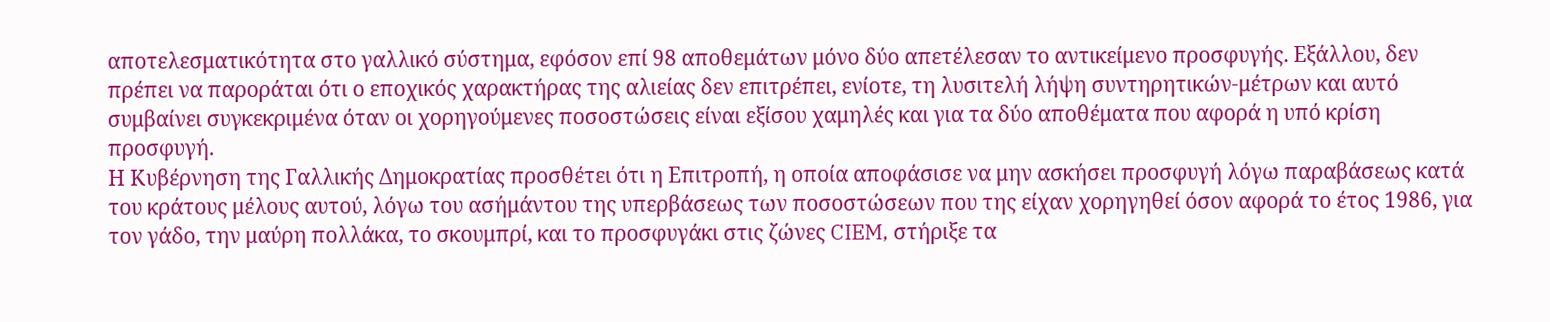αποτελεσματικότητα στο γαλλικό σύστημα, εφόσον επί 98 αποθεμάτων μόνο δύο απετέλεσαν το αντικείμενο προσφυγής. Εξάλλου, δεν πρέπει να παροράται ότι ο εποχικός χαρακτήρας της αλιείας δεν επιτρέπει, ενίοτε, τη λυσιτελή λήψη συντηρητικών-μέτρων και αυτό συμβαίνει συγκεκριμένα όταν οι χορηγούμενες ποσοστώσεις είναι εξίσου χαμηλές και για τα δύο αποθέματα που αφορά η υπό κρίση προσφυγή.
Η Κυβέρνηση της Γαλλικής Δημοκρατίας προσθέτει ότι η Επιτροπή, η οποία αποφάσισε να μην ασκήσει προσφυγή λόγω παραβάσεως κατά του κράτους μέλους αυτού, λόγω του ασήμάντου της υπερβάσεως των ποσοστώσεων που της είχαν χορηγηθεί όσον αφορά το έτος 1986, για τον γάδο, την μαύρη πολλάκα, το σκουμπρί, και το προσφυγάκι στις ζώνες CIEM, στήριξε τα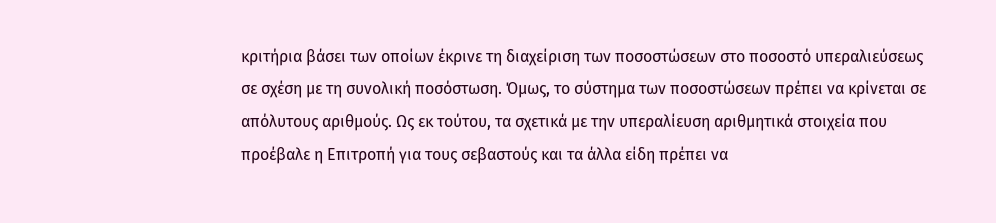κριτήρια βάσει των οποίων έκρινε τη διαχείριση των ποσοστώσεων στο ποσοστό υπεραλιεύσεως σε σχέση με τη συνολική ποσόστωση. Όμως, το σύστημα των ποσοστώσεων πρέπει να κρίνεται σε απόλυτους αριθμούς. Ως εκ τούτου, τα σχετικά με την υπεραλίευση αριθμητικά στοιχεία που προέβαλε η Επιτροπή για τους σεβαστούς και τα άλλα είδη πρέπει να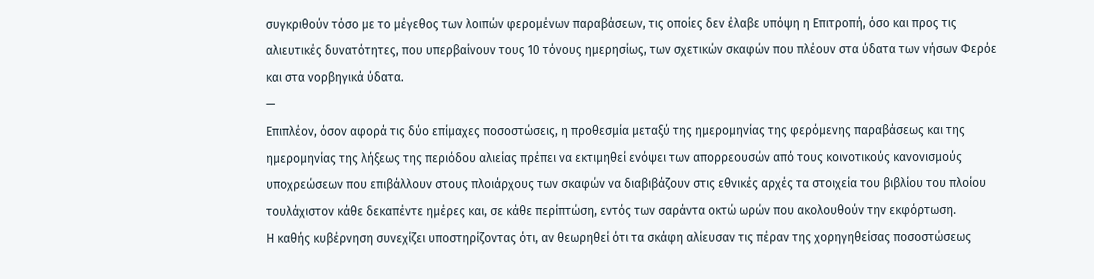συγκριθούν τόσο με το μέγεθος των λοιπών φερομένων παραβάσεων, τις οποίες δεν έλαβε υπόψη η Επιτροπή, όσο και προς τις αλιευτικές δυνατότητες, που υπερβαίνουν τους 10 τόνους ημερησίως, των σχετικών σκαφών που πλέουν στα ύδατα των νήσων Φερόε και στα νορβηγικά ύδατα.
—
Επιπλέον, όσον αφορά τις δύο επίμαχες ποσοστώσεις, η προθεσμία μεταξύ της ημερομηνίας της φερόμενης παραβάσεως και της ημερομηνίας της λήξεως της περιόδου αλιείας πρέπει να εκτιμηθεί ενόψει των απορρεουσών από τους κοινοτικούς κανονισμούς υποχρεώσεων που επιβάλλουν στους πλοιάρχους των σκαφών να διαβιβάζουν στις εθνικές αρχές τα στοιχεία του βιβλίου του πλοίου τουλάχιστον κάθε δεκαπέντε ημέρες και, σε κάθε περίπτώση, εντός των σαράντα οκτώ ωρών που ακολουθούν την εκφόρτωση.
Η καθής κυβέρνηση συνεχίζει υποστηρίζοντας ότι, αν θεωρηθεί ότι τα σκάφη αλίευσαν τις πέραν της χορηγηθείσας ποσοστώσεως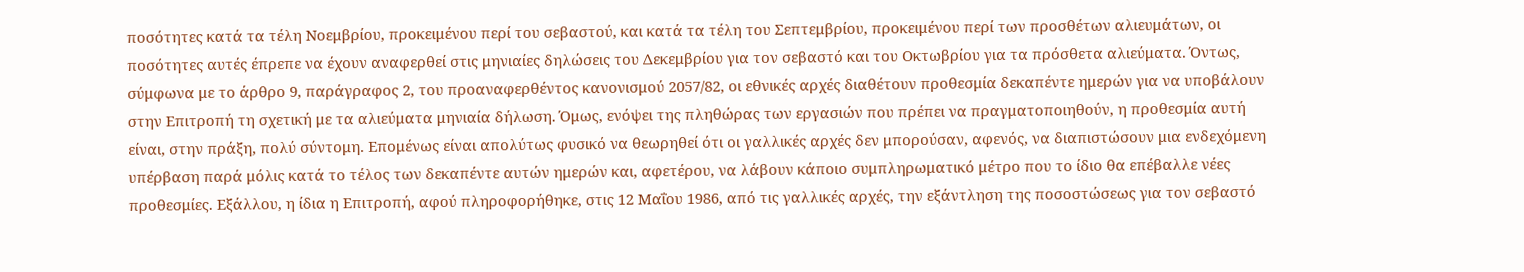ποσότητες κατά τα τέλη Νοεμβρίου, προκειμένου περί του σεβαστού, και κατά τα τέλη του Σεπτεμβρίου, προκειμένου περί των προσθέτων αλιευμάτων, οι ποσότητες αυτές έπρεπε να έχουν αναφερθεί στις μηνιαίες δηλώσεις του Δεκεμβρίου για τον σεβαστό και του Οκτωβρίου για τα πρόσθετα αλιεύματα. Όντως, σύμφωνα με το άρθρο 9, παράγραφος 2, του προαναφερθέντος κανονισμού 2057/82, οι εθνικές αρχές διαθέτουν προθεσμία δεκαπέντε ημερών για να υποβάλουν στην Επιτροπή τη σχετική με τα αλιεύματα μηνιαία δήλωση. Όμως, ενόψει της πληθώρας των εργασιών που πρέπει να πραγματοποιηθούν, η προθεσμία αυτή είναι, στην πράξη, πολύ σύντομη. Επομένως είναι απολύτως φυσικό να θεωρηθεί ότι οι γαλλικές αρχές δεν μπορούσαν, αφενός, να διαπιστώσουν μια ενδεχόμενη υπέρβαση παρά μόλις κατά το τέλος των δεκαπέντε αυτών ημερών και, αφετέρου, να λάβουν κάποιο συμπληρωματικό μέτρο που το ίδιο θα επέβαλλε νέες προθεσμίες. Εξάλλου, η ίδια η Επιτροπή, αφού πληροφορήθηκε, στις 12 Μαΐου 1986, από τις γαλλικές αρχές, την εξάντληση της ποσοστώσεως για τον σεβαστό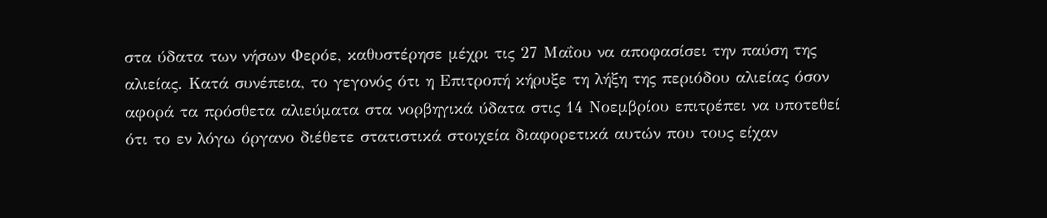στα ύδατα των νήσων Φερόε, καθυστέρησε μέχρι τις 27 Μαΐου να αποφασίσει την παύση της αλιείας. Κατά συνέπεια, το γεγονός ότι η Επιτροπή κήρυξε τη λήξη της περιόδου αλιείας όσον αφορά τα πρόσθετα αλιεύματα στα νορβηγικά ύδατα στις 14 Νοεμβρίου επιτρέπει να υποτεθεί ότι το εν λόγω όργανο διέθετε στατιστικά στοιχεία διαφορετικά αυτών που τους είχαν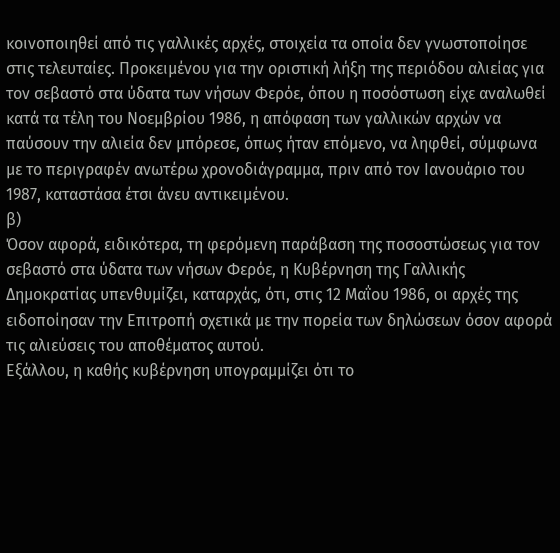κοινοποιηθεί από τις γαλλικές αρχές, στοιχεία τα οποία δεν γνωστοποίησε στις τελευταίες. Προκειμένου για την οριστική λήξη της περιόδου αλιείας για τον σεβαστό στα ύδατα των νήσων Φερόε, όπου η ποσόστωση είχε αναλωθεί κατά τα τέλη του Νοεμβρίου 1986, η απόφαση των γαλλικών αρχών να παύσουν την αλιεία δεν μπόρεσε, όπως ήταν επόμενο, να ληφθεί, σύμφωνα με το περιγραφέν ανωτέρω χρονοδιάγραμμα, πριν από τον Ιανουάριο του 1987, καταστάσα έτσι άνευ αντικειμένου.
β)
Όσον αφορά, ειδικότερα, τη φερόμενη παράβαση της ποσοστώσεως για τον σεβαστό στα ύδατα των νήσων Φερόε, η Κυβέρνηση της Γαλλικής Δημοκρατίας υπενθυμίζει, καταρχάς, ότι, στις 12 Μαΐου 1986, οι αρχές της ειδοποίησαν την Επιτροπή σχετικά με την πορεία των δηλώσεων όσον αφορά τις αλιεύσεις του αποθέματος αυτού.
Εξάλλου, η καθής κυβέρνηση υπογραμμίζει ότι το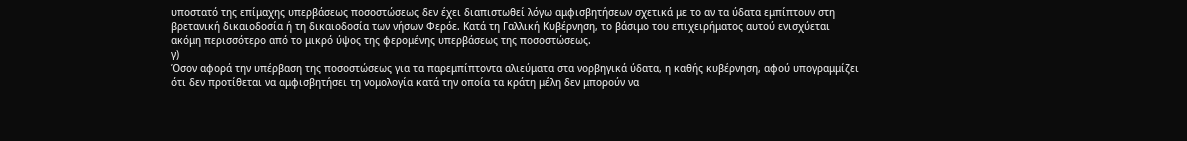υποστατό της επίμαχης υπερβάσεως ποσοστώσεως δεν έχει διαπιστωθεί λόγω αμφισβητήσεων σχετικά με το αν τα ύδατα εμπίπτουν στη βρετανική δικαιοδοσία ή τη δικαιοδοσία των νήσων Φερόε. Κατά τη Γαλλική Κυβέρνηση, το βάσιμο του επιχειρήματος αυτού ενισχύεται ακόμη περισσότερο από το μικρό ύψος της φερομένης υπερβάσεως της ποσοστώσεως.
γ)
Όσον αφορά την υπέρβαση της ποσοστώσεως για τα παρεμπίπτοντα αλιεύματα στα νορβηγικά ύδατα, η καθής κυβέρνηση, αφού υπογραμμίζει ότι δεν προτίθεται να αμφισβητήσει τη νομολογία κατά την οποία τα κράτη μέλη δεν μπορούν να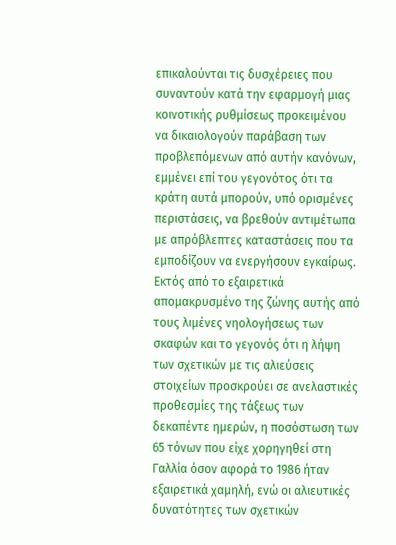επικαλούνται τις δυσχέρειες που συναντούν κατά την εφαρμογή μιας κοινοτικής ρυθμίσεως προκειμένου να δικαιολογούν παράβαση των προβλεπόμενων από αυτήν κανόνων, εμμένει επί του γεγονότος ότι τα κράτη αυτά μπορούν, υπό ορισμένες περιστάσεις, να βρεθούν αντιμέτωπα με απρόβλεπτες καταστάσεις που τα εμποδίζουν να ενεργήσουν εγκαίρως.
Εκτός από το εξαιρετικά απομακρυσμένο της ζώνης αυτής από τους λιμένες νηολογήσεως των σκαφών και το γεγονός ότι η λήψη των σχετικών με τις αλιεύσεις στοιχείων προσκρούει σε ανελαστικές προθεσμίες της τάξεως των δεκαπέντε ημερών, η ποσόστωση των 65 τόνων που είχε χορηγηθεί στη Γαλλία όσον αφορά το 1986 ήταν εξαιρετικά χαμηλή, ενώ οι αλιευτικές δυνατότητες των σχετικών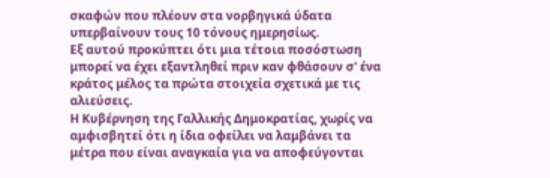σκαφών που πλέουν στα νορβηγικά ύδατα υπερβαίνουν τους 10 τόνους ημερησίως.
Εξ αυτού προκύπτει ότι μια τέτοια ποσόστωση μπορεί να έχει εξαντληθεί πριν καν φθάσουν σ' ένα κράτος μέλος τα πρώτα στοιχεία σχετικά με τις αλιεύσεις.
Η Κυβέρνηση της Γαλλικής Δημοκρατίας, χωρίς να αμφισβητεί ότι η ίδια οφείλει να λαμβάνει τα μέτρα που είναι αναγκαία για να αποφεύγονται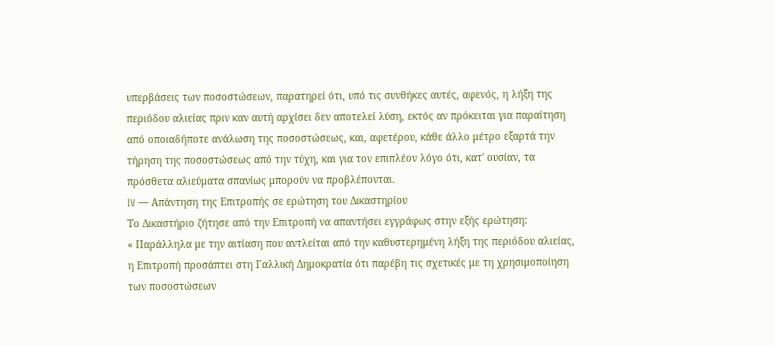υπερβάσεις των ποσοστώσεων, παρατηρεί ότι, υπό τις συνθήκες αυτές, αφενός, η λήξη της περιόδου αλιείας πριν καν αυτή αρχίσει δεν αποτελεί λύση, εκτός αν πρόκειται για παραίτηση από οποιαδήποτε ανάλωση της ποσοστώσεως, και, αφετέρου, κάθε άλλο μέτρο εξαρτά την τήρηση της ποσοστώσεως από την τύχη, και για τον επιπλέον λόγο ότι, κατ' ουσίαν, τα πρόσθετα αλιεύματα σπανίως μπορούν να προβλέπονται.
IV — Απάντηση της Επιτροπής σε ερώτηση του Δικαστηρίου
Το Δικαστήριο ζήτησε από την Επιτροπή να απαντήσει εγγράφως στην εξής ερώτηση:
« Παράλληλα με την αιτίαση που αντλείται από την καθυστερημένη λήξη της περιόδου αλιείας, η Επιτροπή προσάπτει στη Γαλλική Δημοκρατία ότι παρέβη τις σχετικές με τη χρησιμοποίηση των ποσοστώσεων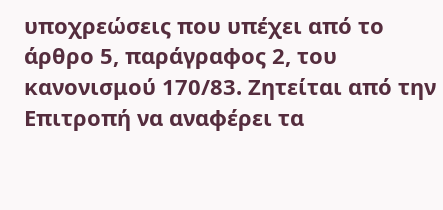υποχρεώσεις που υπέχει από το άρθρο 5, παράγραφος 2, του κανονισμού 170/83. Ζητείται από την Επιτροπή να αναφέρει τα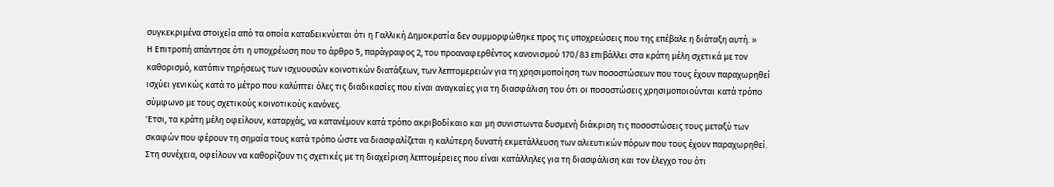συγκεκριμένα στοιχεία από τα οποία καταδεικνύεται ότι η Γαλλική Δημοκρατία δεν συμμορφώθηκε προς τις υποχρεώσεις που της επέβαλε η διάταξη αυτή. »
Η Επιτροπή απάντησε ότι η υποχρέωση που το άρθρο 5, παράγραφος 2, του προαναφερθέντος κανονισμού 170/83 επιβάλλει στα κράτη μέλη σχετικά με τον καθορισμό, κατόπιν τηρήσεως των ισχυουσών κοινοτικών διατάξεων, των λεπτομερειών για τη χρησιμοποίηση των ποσοστώσεων που τους έχουν παραχωρηθεί ισχύει γενικώς κατά το μέτρο που καλύπτει όλες τις διαδικασίες που είναι αναγκαίες για τη διασφάλιση του ότι οι ποσοστώσεις χρησιμοποιούνται κατά τρόπο σύμφωνο με τους σχετικούς κοινοτικούς κανόνες.
'Ετσι, τα κράτη μέλη οφείλουν, καταρχάς, να κατανέμουν κατά τρόπο ακριβοδίκαιο και μη συνιστωντα δυσμενή διάκριση τις ποσοστώσεις τους μεταξύ των σκαφών που φέρουν τη σημαία τους κατά τρόπο ώστε να διασφαλίζεται η καλύτερη δυνατή εκμετάλλευση των αλιευτικών πόρων που τους έχουν παραχωρηθεί. Στη συνέχεια, οφείλουν να καθορίζουν τις σχετικές με τη διαχείριση λεπτομέρειες που είναι κατάλληλες για τη διασφάλιση και τον έλεγχο του ότι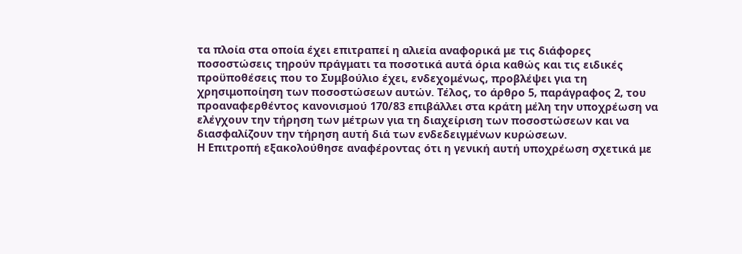τα πλοία στα οποία έχει επιτραπεί η αλιεία αναφορικά με τις διάφορες ποσοστώσεις τηρούν πράγματι τα ποσοτικά αυτά όρια καθώς και τις ειδικές προϋποθέσεις που το Συμβούλιο έχει, ενδεχομένως, προβλέψει για τη χρησιμοποίηση των ποσοστώσεων αυτών. Τέλος, το άρθρο 5, παράγραφος 2, του προαναφερθέντος κανονισμού 170/83 επιβάλλει στα κράτη μέλη την υποχρέωση να ελέγχουν την τήρηση των μέτρων για τη διαχείριση των ποσοστώσεων και να διασφαλίζουν την τήρηση αυτή διά των ενδεδειγμένων κυρώσεων.
Η Επιτροπή εξακολούθησε αναφέροντας ότι η γενική αυτή υποχρέωση σχετικά με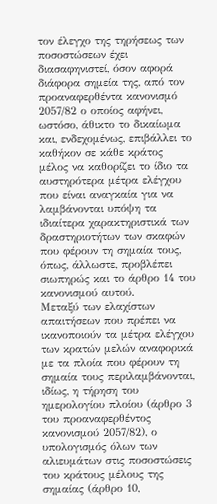τον έλεγχο της τηρήσεως των ποσοστώσεων έχει διασαφηνιστεί, όσον αφορά διάφορα σημεία της, από τον προαναφερθέντα κανονισμό 2057/82 ο οποίος αφήνει, ωστόσο, άθικτο το δικαίωμα και, ενδεχομένως, επιβάλλει το καθήκον σε κάθε κράτος μέλος να καθορίζει το ίδιο τα αυστηρότερα μέτρα ελέγχου που είναι αναγκαία για να λαμβάνονται υπόψη τα ιδιαίτερα χαρακτηριστικά των δραστηριοτήτων των σκαφών που φέρουν τη σημαία τους, όπως, άλλωστε, προβλέπει σιωπηρώς και το άρθρο 14 του κανονισμού αυτού.
Μεταξύ των ελαχίστων απαιτήσεων που πρέπει να ικανοποιούν τα μέτρα ελέγχου των κρατών μελών αναφορικά με τα πλοία που φέρουν τη σημαία τους περιλαμβάνονται, ιδίως, η τήρηση του ημερολογίου πλοίου (άρθρο 3 του προαναφερθέντος κανονισμού 2057/82), ο υπολογισμός όλων των αλιευμάτων στις ποσοστώσεις του κράτους μέλους της σημαίας (άρθρο 10,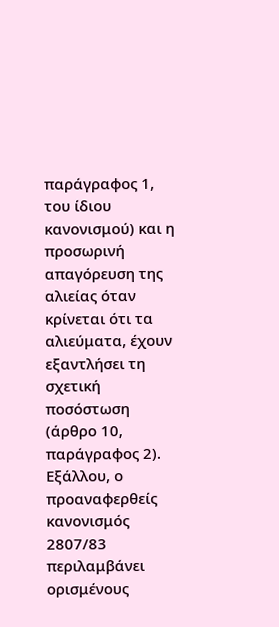παράγραφος 1, του ίδιου κανονισμού) και η προσωρινή απαγόρευση της αλιείας όταν κρίνεται ότι τα αλιεύματα, έχουν εξαντλήσει τη σχετική ποσόστωση (άρθρο 10, παράγραφος 2). Εξάλλου, ο προαναφερθείς κανονισμός 2807/83 περιλαμβάνει ορισμένους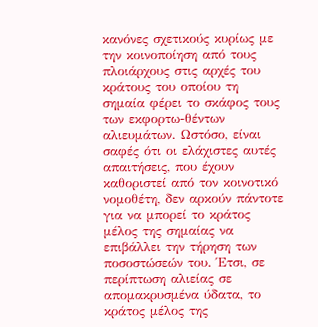κανόνες σχετικούς κυρίως με την κοινοποίηση από τους πλοιάρχους στις αρχές του κράτους του οποίου τη σημαία φέρει το σκάφος τους των εκφορτω-θέντων αλιευμάτων. Ωστόσο, είναι σαφές ότι οι ελάχιστες αυτές απαιτήσεις, που έχουν καθοριστεί από τον κοινοτικό νομοθέτη, δεν αρκούν πάντοτε για να μπορεί το κράτος μέλος της σημαίας να επιβάλλει την τήρηση των ποσοστώσεών του. Έτσι, σε περίπτωση αλιείας σε απομακρυσμένα ύδατα, το κράτος μέλος της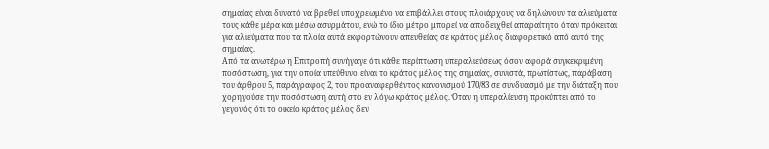σημαίας είναι δυνατό να βρεθεί υποχρεωμένο να επιβάλλει στους πλοιάρχους να δηλώνουν τα αλιεύματα τους κάθε μέρα και μέσω ασυρμάτου, ενώ το ίδιο μέτρο μπορεί να αποδειχθεί απαραίτητο όταν πρόκειται για αλιεύματα που τα πλοία αυτά εκφορτώνουν απευθείας σε κράτος μέλος διαφορετικό από αυτό της σημαίας.
Από τα ανωτέρω η Επιτροπή συνήγαγε ότι κάθε περίπτωση υπεραλιεύσεως όσον αφορά συγκεκριμένη ποσόστωση, για την οποία υπεύθυνο είναι το κράτος μέλος της σημαίας, συνιστά, πρωτίστως, παράβαση του άρθρου 5, παράγραφος 2, του προαναφερθέντος κανονισμού 170/83 σε συνδυασμό με την διάταξη που χορηγούσε την ποσόστωση αυτή στο εν λόγω κράτος μέλος. Όταν η υπεραλίευση προκύπτει από το γεγονός ότι το οικείο κράτος μέλος δεν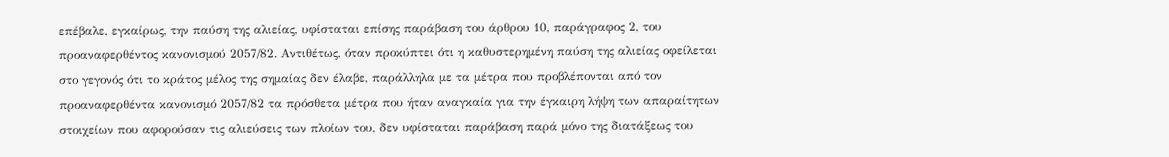επέβαλε, εγκαίρως, την παύση της αλιείας, υφίσταται επίσης παράβαση του άρθρου 10, παράγραφος 2, του προαναφερθέντος κανονισμού 2057/82. Αντιθέτως, όταν προκύπτει ότι η καθυστερημένη παύση της αλιείας οφείλεται στο γεγονός ότι το κράτος μέλος της σημαίας δεν έλαβε, παράλληλα με τα μέτρα που προβλέπονται από τον προαναφερθέντα κανονισμό 2057/82 τα πρόσθετα μέτρα που ήταν αναγκαία για την έγκαιρη λήψη των απαραίτητων στοιχείων που αφορούσαν τις αλιεύσεις των πλοίων του, δεν υφίσταται παράβαση παρά μόνο της διατάξεως του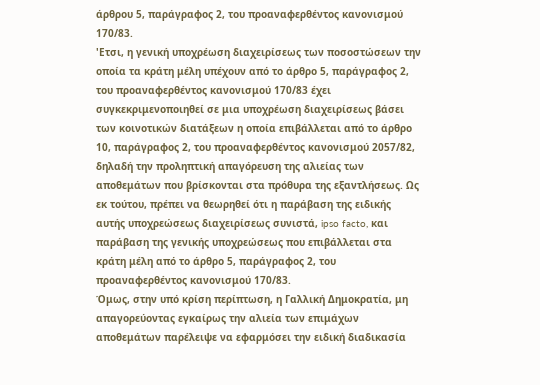άρθρου 5, παράγραφος 2, του προαναφερθέντος κανονισμού 170/83.
'Ετσι, η γενική υποχρέωση διαχειρίσεως των ποσοστώσεων την οποία τα κράτη μέλη υπέχουν από το άρθρο 5, παράγραφος 2, του προαναφερθέντος κανονισμού 170/83 έχει συγκεκριμενοποιηθεί σε μια υποχρέωση διαχειρίσεως βάσει των κοινοτικών διατάξεων η οποία επιβάλλεται από το άρθρο 10, παράγραφος 2, του προαναφερθέντος κανονισμού 2057/82, δηλαδή την προληπτική απαγόρευση της αλιείας των αποθεμάτων που βρίσκονται στα πρόθυρα της εξαντλήσεως. Ως εκ τούτου, πρέπει να θεωρηθεί ότι η παράβαση της ειδικής αυτής υποχρεώσεως διαχειρίσεως συνιστά, ipso facto, και παράβαση της γενικής υποχρεώσεως που επιβάλλεται στα κράτη μέλη από το άρθρο 5, παράγραφος 2, του προαναφερθέντος κανονισμού 170/83.
Όμως, στην υπό κρίση περίπτωση, η Γαλλική Δημοκρατία, μη απαγορεύοντας εγκαίρως την αλιεία των επιμάχων αποθεμάτων παρέλειψε να εφαρμόσει την ειδική διαδικασία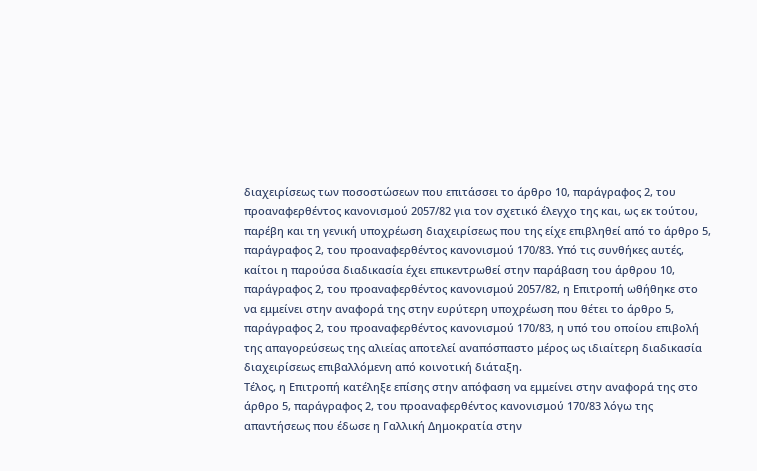διαχειρίσεως των ποσοστώσεων που επιτάσσει το άρθρο 10, παράγραφος 2, του προαναφερθέντος κανονισμού 2057/82 για τον σχετικό έλεγχο της και, ως εκ τούτου, παρέβη και τη γενική υποχρέωση διαχειρίσεως που της είχε επιβληθεί από το άρθρο 5, παράγραφος 2, του προαναφερθέντος κανονισμού 170/83. Υπό τις συνθήκες αυτές, καίτοι η παρούσα διαδικασία έχει επικεντρωθεί στην παράβαση του άρθρου 10, παράγραφος 2, του προαναφερθέντος κανονισμού 2057/82, η Επιτροπή ωθήθηκε στο να εμμείνει στην αναφορά της στην ευρύτερη υποχρέωση που θέτει το άρθρο 5, παράγραφος 2, του προαναφερθέντος κανονισμού 170/83, η υπό του οποίου επιβολή της απαγορεύσεως της αλιείας αποτελεί αναπόσπαστο μέρος ως ιδιαίτερη διαδικασία διαχειρίσεως επιβαλλόμενη από κοινοτική διάταξη.
Τέλος, η Επιτροπή κατέληξε επίσης στην απόφαση να εμμείνει στην αναφορά της στο άρθρο 5, παράγραφος 2, του προαναφερθέντος κανονισμού 170/83 λόγω της απαντήσεως που έδωσε η Γαλλική Δημοκρατία στην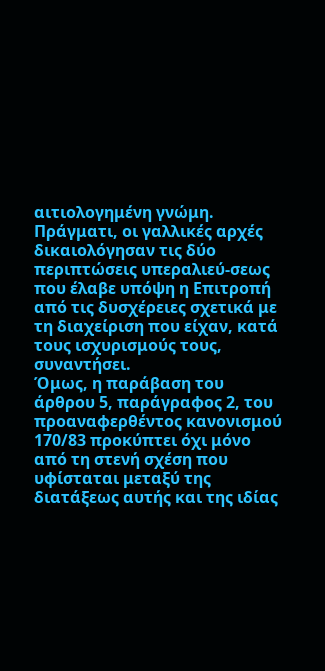αιτιολογημένη γνώμη. Πράγματι, οι γαλλικές αρχές δικαιολόγησαν τις δύο περιπτώσεις υπεραλιεύ-σεως που έλαβε υπόψη η Επιτροπή από τις δυσχέρειες σχετικά με τη διαχείριση που είχαν, κατά τους ισχυρισμούς τους, συναντήσει.
Όμως, η παράβαση του άρθρου 5, παράγραφος 2, του προαναφερθέντος κανονισμού 170/83 προκύπτει όχι μόνο από τη στενή σχέση που υφίσταται μεταξύ της διατάξεως αυτής και της ιδίας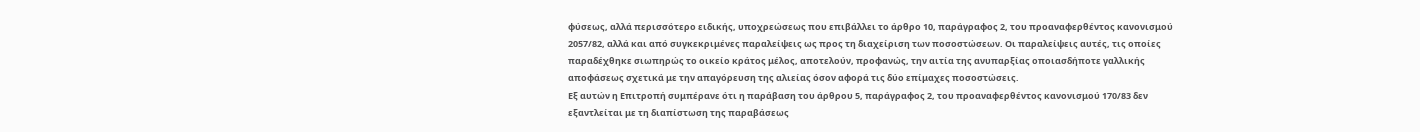φύσεως, αλλά περισσότερο ειδικής, υποχρεώσεως που επιβάλλει το άρθρο 10, παράγραφος 2, του προαναφερθέντος κανονισμού 2057/82, αλλά και από συγκεκριμένες παραλείψεις ως προς τη διαχείριση των ποσοστώσεων. Οι παραλείψεις αυτές, τις οποίες παραδέχθηκε σιωπηρώς το οικείο κράτος μέλος, αποτελούν, προφανώς, την αιτία της ανυπαρξίας οποιασδήποτε γαλλικής αποφάσεως σχετικά με την απαγόρευση της αλιείας όσον αφορά τις δύο επίμαχες ποσοστώσεις.
Εξ αυτών η Επιτροπή συμπέρανε ότι η παράβαση του άρθρου 5, παράγραφος 2, του προαναφερθέντος κανονισμού 170/83 δεν εξαντλείται με τη διαπίστωση της παραβάσεως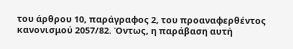του άρθρου 10, παράγραφος 2, του προαναφερθέντος κανονισμού 2057/82. Όντως, η παράβαση αυτή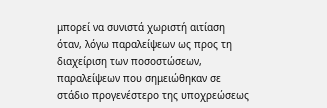μπορεί να συνιστά χωριστή αιτίαση όταν, λόγω παραλείψεων ως προς τη διαχείριση των ποσοστώσεων, παραλείψεων που σημειώθηκαν σε στάδιο προγενέστερο της υποχρεώσεως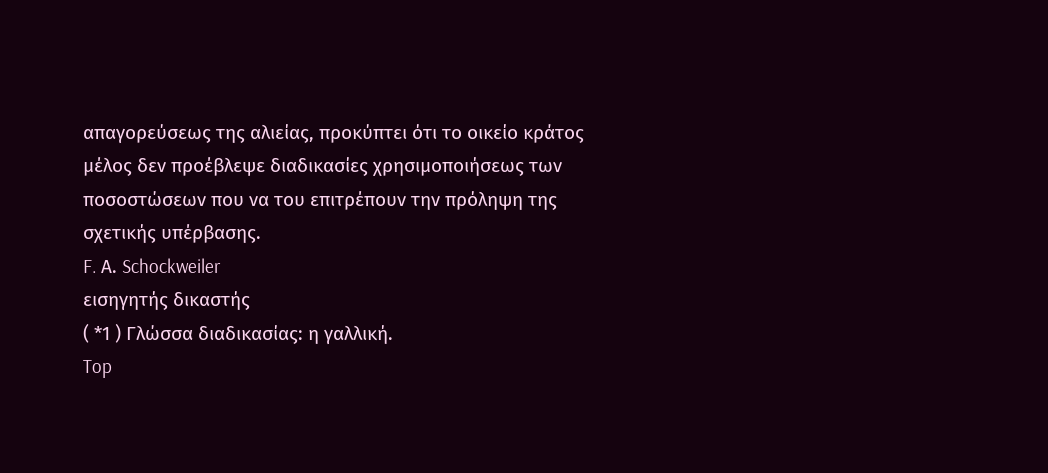απαγορεύσεως της αλιείας, προκύπτει ότι το οικείο κράτος μέλος δεν προέβλεψε διαδικασίες χρησιμοποιήσεως των ποσοστώσεων που να του επιτρέπουν την πρόληψη της σχετικής υπέρβασης.
F. Α. Schockweiler
εισηγητής δικαστής
( *1 ) Γλώσσα διαδικασίας: η γαλλική.
Top